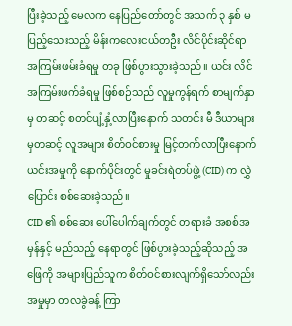ပြီးခဲ့သည့် မေလက နေပြည်တော်တွင် အသက် ၃ နှစ် မပြည့်သေးသည့် မိန်းကလေးငယ်တဦး လိင်ပိုင်းဆိုင်ရာ အကြမ်းဖမ်းခံရမှု တခု ဖြစ်ပွားသွားခဲ့သည်။ ယင်း လိင်အကြမ်းဖက်ခံရမှု ဖြစ်စဉ်သည် လူမှုကွန်ရက် စာမျက်နှာမှ တဆင့် စတင်ပျံ့နှံ့လာပြီးနောက် သတင်း မီ ဒီယာများမှတဆင့် လူအများ စိတ်ဝင်စားမှု မြင့်တက်လာပြီးနောက် ယင်းအမှုကို နောက်ပိုင်းတွင် မှုခင်းရဲတပ်ဖွဲ့ (CID) က လွှဲပြောင်း စစ်ဆေးခဲ့သည်။
CID ၏ စစ်ဆေး ပေါ်ပေါက်ချက်တွင် တရားခံ အစစ်အမှန်နှင့် မည်သည့် နေရာတွင် ဖြစ်ပွားခဲ့သည့်ဆိုသည့် အဖြေကို အများပြည်သူက စိတ်ဝင်စားလျက်ရှိသော်လည်း အမှုမှာ တလခွဲခန့် ကြာ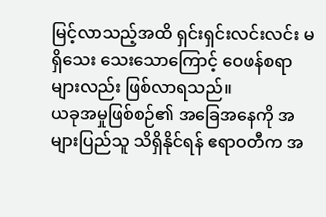မြင့်လာသည့်အထိ ရှင်းရှင်းလင်းလင်း မရှိသေး သေးသောကြောင့် ဝေဖန်စရာများလည်း ဖြစ်လာရသည်။
ယခုအမှုဖြစ်စဉ်၏ အခြေအနေကို အများပြည်သူ သိရှိနိုင်ရန် ဧရာဝတီက အ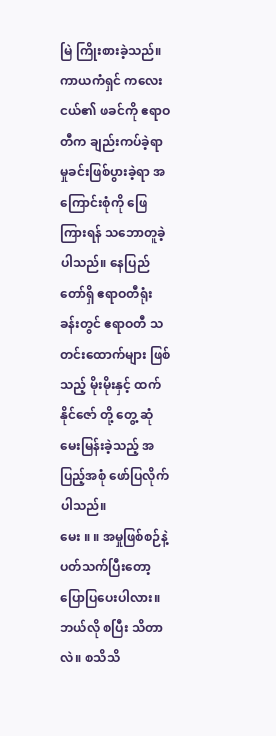မြဲ ကြိုးစားခဲ့သည်။ ကာယကံရှင် ကလေးငယ်၏ ဖခင်ကို ဧရာဝတီက ချည်းကပ်ခဲ့ရာ မှုခင်းဖြစ်ပွားခဲ့ရာ အကြောင်းစုံကို ဖြေကြားရန် သဘောတူခဲ့ပါသည်။ နေပြည်တော်ရှိ ဧရာဝတီရုံးခန်းတွင် ဧရာဝတီ သတင်းထောက်များ ဖြစ်သည့် မိုးမိုးနှင့် ထက်နိုင်ဇော် တို့ တွေ့ ဆုံ မေးမြန်းခဲ့သည့် အပြည့်အစုံ ဖော်ပြလိုက်ပါသည်။
မေး ။ ။ အမှုဖြစ်စဉ်နဲ့ ပတ်သက်ပြီးတော့ ပြောပြပေးပါလား။ ဘယ်လို စပြီး သိတာလဲ။ စသိသိ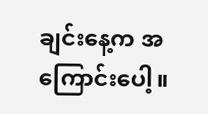ချင်းနေ့က အကြောင်းပေါ့။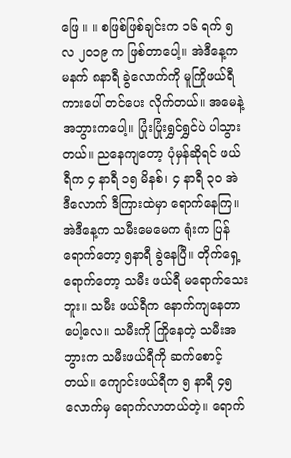ဖြေ ။ ။ စဖြစ်ဖြစ်ချင်းက ၁၆ ရက် ၅ လ ၂၀၁၉ က ဖြစ်တာပေါ့။ အဲဒီနေ့က မနက် ၈နာရီ ခွဲလောက်ကို မူကြိုဖယ်ရီကားပေါ် တင်ပေး လိုက်တယ်။ အမေနဲ့ အဘွားကပေါ့။ ပြုံးပြုံးရွှင်ရွှင်ပဲ ပါသွားတယ်။ ညနေကျတော့ ပုံမှန်ဆိုရင် ဖယ်ရီက ၄ နာရီ ၁၅ မိနစ်၊ ၄ နာရီ ၃၀ အဲ ဒီလောက် ဒီကြားထဲမှာ ရောက်နေကြ။ အဲဒီနေ့က သမီးမေမေက ရုံးက ပြန်ရောက်တော့ ၅နာရီ ခွဲနေပြီ။ တိုက်ရှေ့ ရောက်တော့ သမီး ဖယ်ရီ မရောက်သေးဘူး။ သမီး ဖယ်ရီက နောက်ကျနေတာပေါ့လေ။ သမီးကို ကြိုနေတဲ့ သမီးအဘွားက သမီးဖယ်ရီကို ဆက်စောင့် တယ်။ ကျောင်းဖယ်ရီက ၅ နာရီ ၄၅ လောက်မှ ရောက်လာတယ်တဲ့။ ရောက်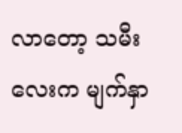လာတော့ သမီးလေးက မျက်နှာ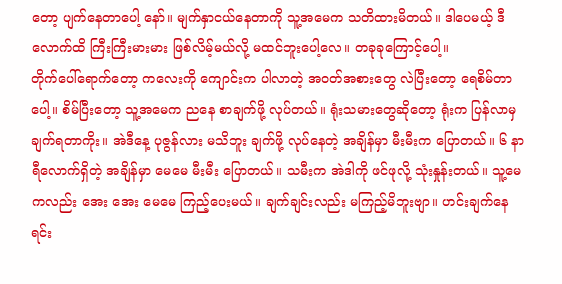တော့ ပျက်နေတာပေါ့ နော်။ မျက်နှာငယ်နေတာကို သူ့အမေက သတိထားမိတယ်။ ဒါပေမယ့် ဒီလောက်ထိ ကြီးကြီးမားမား ဖြစ်လိမ့်မယ်လို့ မထင်ဘူးပေါ့လေ။ တခုခုကြောင့်ပေါ့။
တိုက်ပေါ်ရောက်တော့ ကလေးကို ကျောင်းက ပါလာတဲ့ အဝတ်အစားတွေ လဲပြီးတော့ ရေစိမ်တာပေါ့။ စိမ်ပြီးတော့ သူ့အမေက ညနေ စာချက်ဖို့ လုပ်တယ်။ ရုံးသမားတွေဆိုတော့ ရုံးက ပြန်လာမှ ချက်ရတာကိုး။ အဲဒီနေ့ ပုဇွန်လား မသိဘူး ချက်ဖို့ လုပ်နေတဲ့ အချိန်မှာ မီးမီးက ပြောတယ်။ ၆ နာရီလောက်ရှိတဲ့ အချိန်မှာ မေမေ မီးမီး ပြောတယ်။ သမီးက အဲဒါကို ဖင်ဖုလို့ သုံးနှုန်းတယ်။ သူ့မေကလည်း အေး အေး မေမေ ကြည့်ပေးမယ်။ ချက်ချင်းလည်း မကြည့်မိဘူးဗျာ။ ဟင်းချက်နေရင်း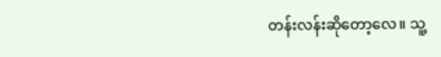တန်းလန်းဆိုတော့လေ။ သူ့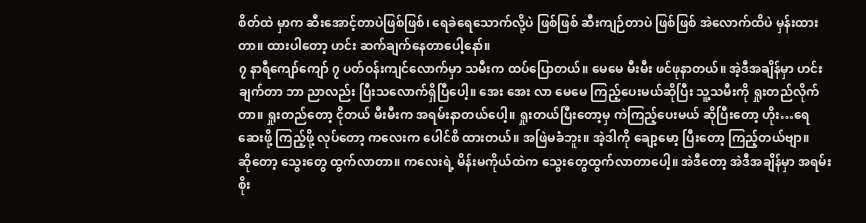စိတ်ထဲ မှာက ဆီးအောင့်တာပဲဖြစ်ဖြစ်၊ ရေခဲရေသောက်လို့ပဲ ဖြစ်ဖြစ် ဆီးကျဉ်တာပဲ ဖြစ်ဖြစ် အဲလောက်ထိပဲ မှန်းထားတာ။ ထားပါတော့ ဟင်း ဆက်ချက်နေတာပေါ့နော်။
၇ နာရီကျော်ကျော် ၇ ပတ်ဝန်းကျင်လောက်မှာ သမီးက ထပ်ပြောတယ်။ မေမေ မီးမီး ဖင်ဖုနာတယ်။ အဲ့ဒီအချိန်မှာ ဟင်းချက်တာ ဘာ ညာလည်း ပြီးသလောက်ရှိပြီပေါ့။ အေး အေး လာ မေမေ ကြည့်ပေးမယ်ဆိုပြီး သူ့သမီးကို ရှုးတည်လိုက်တာ။ ရှုးတည်တော့ ငိုတယ် မီးမီးက အရမ်းနာတယ်ပေါ့။ ရှုးတယ်ပြီးတော့မှ ကဲကြည့်ပေးမယ် ဆိုပြီးတော့ ဟိုး…ရေဆေးဖို့ ကြည့်ဖို့ လုပ်တော့ ကလေးက ပေါင်စိ ထားတယ်။ အဖြဲမခံဘူး။ အဲ့ဒါကို ချော့မော့ ပြီးတော့ ကြည့်တယ်ဗျာ။
ဆိုတော့ သွေးတွေ ထွက်လာတာ။ ကလေးရဲ့ မိန်းမကိုယ်ထဲက သွေးတွေထွက်လာတာပေါ့။ အဲဒီတော့ အဲဒီအချိန်မှာ အရမ်း စိုး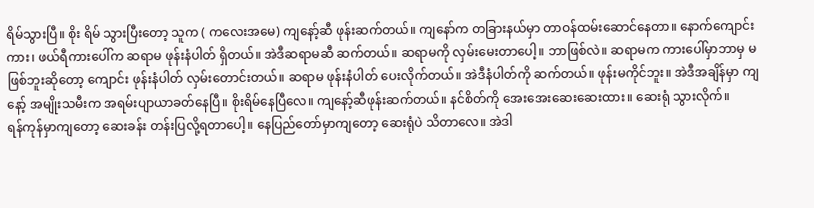ရိမ်သွားပြီ။ စိုး ရိမ် သွားပြီးတော့ သူက ( ကလေးအမေ) ကျနော့်ဆီ ဖုန်းဆက်တယ်။ ကျနော်က တခြားနယ်မှာ တာဝန်ထမ်းဆောင်နေတာ။ နောက်ကျောင်းကား၊ ဖယ်ရီကားပေါ်က ဆရာမ ဖုန်းနံပါတ် ရှိတယ်။ အဲဒီဆရာမဆီ ဆက်တယ်။ ဆရာမကို လှမ်းမေးတာပေါ့။ ဘာဖြစ်လဲ။ ဆရာမက ကားပေါ်မှာဘာမှ မဖြစ်ဘူးဆိုတော့ ကျောင်း ဖုန်းနံပါတ် လှမ်းတောင်းတယ်။ ဆရာမ ဖုန်းနံပါတ် ပေးလိုက်တယ်။ အဲဒီနံပါတ်ကို ဆက်တယ်။ ဖုန်းမကိုင်ဘူး။ အဲဒီအချိန်မှာ ကျနော့် အမျိုးသမီးက အရမ်းပျာယာခတ်နေပြီ။ စိုးရိမ်နေပြီလေ။ ကျနော့်ဆီဖုန်းဆက်တယ်။ နင်စိတ်ကို အေးအေးဆေးဆေးထား။ ဆေးရုံ သွားလိုက်။
ရန်ကုန်မှာကျတော့ ဆေးခန်း တန်းပြလို့ရတာပေါ့။ နေပြည်တော်မှာကျတော့ ဆေးရုံပဲ သိတာလေ။ အဲဒါ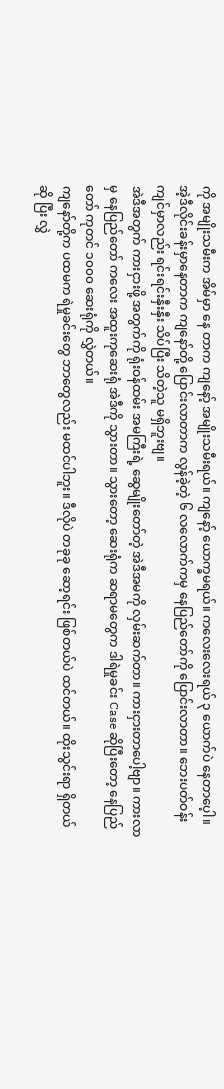ကို အမျိုးသမီးက အိမ်မှာ နေ တာက ကျနော့် အမျိုးသမီးရယ်။ ကျနော့် ယောက္ခမရယ်။ ကလေးလေးရယ် ၃ ယောက်ပဲ နေတာပေ့ါ။ အဲ့ဒီလိုင်းခန်းမှာနေတာက ကျနော်တို့ ပြောင်းလာတာက လွန်ခဲ့တဲ့ ၆ လလောက်ကမှ နေပြည်တော်ကို ပြောင်းလာတာ။ ဘေးပတ်ဝန်းကျင်မှာလည်း ရင်းရင်းနှီးနှီး သိပ်ပြီး သိတဲ့သူ မရှိဘူးဗျ။
အဲဒီအတွက် ကားငှားဖို့ အတွက်ကို ရုံးဝန်ထမ်း အမကြီးရဲ့ ဆွေမျိုးတော်တဲ့ အဲဒီအမကို လှမ်းဆက်တာ။ ကားငှားတာပေါ့ဗျာ။ ကားလာမှ နေပြည်တော် ကလေး အထူးကုဆေးရုံ အဲဒီကို သွားတာ။ သွားတော့ ဆေးရုံက ဆရာမတွေက ဒါရဲမှုခင်း Case ဆိုပြီးတော့ နေပြည်တော် ကုတင် ၁၀၀၀ ဆေးရုံကို လွှဲတယ်။
ကျနော်တို့က ပထမက ရဲမှုခင်းတွေ ဘာတွေလည်း မထင်ပါဘူး။ ဒီလိုပဲ တခုခု ဆော့ရင်း ဖြစ်တယ်ပဲ ထင်တယ်။ ထိုးသွင်းရာ ရှိတယ် ဆို ပြီး လွှဲ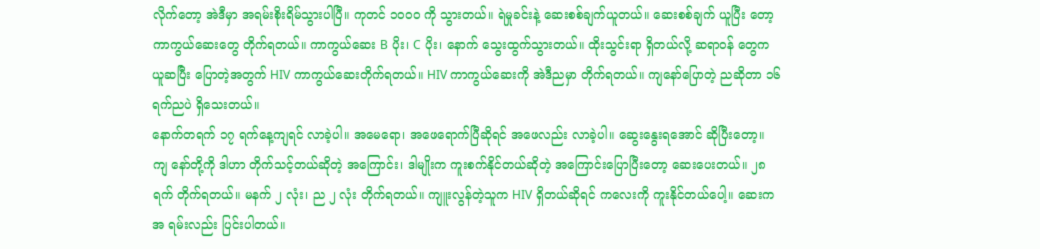လိုက်တော့ အဲဒီမှာ အရမ်းစိုးရိမ်သွားပါပြီ။ ကုတင် ၁၀၀၀ ကို သွားတယ်။ ရဲမှုခင်းနဲ့ ဆေးစစ်ချက်ယူတယ်။ ဆေးစစ်ချက် ယူပြီး တော့ ကာကွယ်ဆေးတွေ တိုက်ရတယ်။ ကာကွယ်ဆေး B ပိုး၊ C ပိုး၊ နောက် သွေးထွက်သွားတယ်။ ထိုးသွင်းရာ ရှိတယ်လို့ ဆရာဝန် တွေက ယူဆပြီး ပြောတဲ့အတွက် HIV ကာကွယ်ဆေးတိုက်ရတယ်။ HIV ကာကွယ်ဆေးကို အဲဒီညမှာ တိုက်ရတယ်။ ကျနော်ပြောတဲ့ ညဆိုတာ ၁၆ ရက်ညပဲ ရှိသေးတယ်။
နောက်တရက် ၁၇ ရက်နေ့ကျရင် လာခဲ့ပါ။ အမေရော၊ အဖေရောက်ပြီဆိုရင် အဖေလည်း လာခဲ့ပါ။ ဆွေးနွေးရအောင် ဆိုပြီးတော့။ ကျ နော်တို့ကို ဒါဟာ တိုက်သင့်တယ်ဆိုတဲ့ အကြောင်း၊ ဒါမျိုးက ကူးစက်နိုင်တယ်ဆိုတဲ့ အကြောင်းပြောပြီးတော့ ဆေးပေးတယ်။ ၂၈ ရက် တိုက်ရတယ်။ မနက် ၂ လုံး၊ ည ၂ လုံး တိုက်ရတယ်။ ကျူးလွန်တဲ့သူက HIV ရှိတယ်ဆိုရင် ကလေးကို ကူးနိုင်တယ်ပေါ့။ ဆေးက အ ရမ်းလည်း ပြင်းပါတယ်။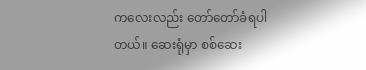ကလေးလည်း တော်တော်ခံရပါတယ်။ ဆေးရုံမှာ စစ်ဆေး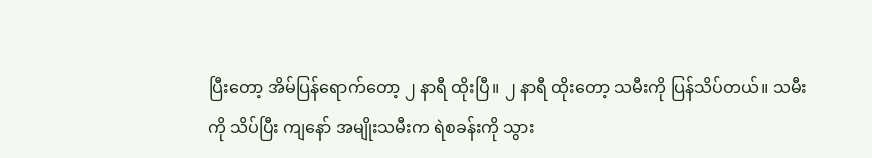ပြီးတော့ အိမ်ပြန်ရောက်တော့ ၂ နာရီ ထိုးပြီ။ ၂ နာရီ ထိုးတော့ သမီးကို ပြန်သိပ်တယ်။ သမီးကို သိပ်ပြီး ကျနော် အမျိုးသမီးက ရဲစခန်းကို သွား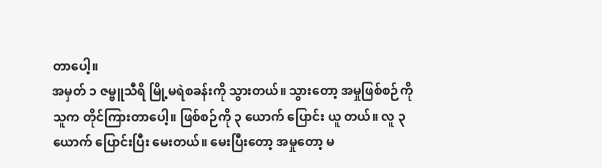တာပေါ့။
အမှတ် ၁ ဇမ္ဗူသီရိ မြို့မရဲစခန်းကို သွားတယ်။ သွားတော့ အမှုဖြစ်စဉ်ကို သူက တိုင်ကြားတာပေါ့။ ဖြစ်စဉ်ကို ၃ ယောက် ပြောင်း ယူ တယ်။ လူ ၃ယောက် ပြောင်းပြီး မေးတယ်။ မေးပြီးတော့ အမှုတော့ မ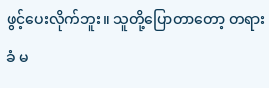ဖွင့်ပေးလိုက်ဘူး။ သူတို့ပြောတာတော့ တရားခံ မ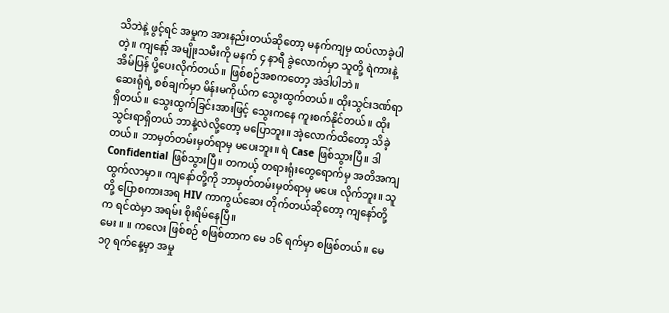သိဘဲနဲ့ ဖွင့်ရင် အမှုက အားနည်းတယ်ဆိုတော့ မနက်ကျမှ ထပ်လာခဲ့ပါတဲ့။ ကျနော့် အမျိုးသမီးကို မနက် ၄ နာရီ ခွဲလောက်မှာ သူတို့ ရဲကားနဲ့ အိမ်ပြန် ပို့ပေးလိုက်တယ်။ ဖြစ်စဉ်အစကတော့ အဲဒါပါဘဲ။
ဆေးရုံရဲ့ စစ်ချက်မှာ မိန်းမကိုယ်က သွေးထွက်တယ်။ ထိုးသွင်းဒဏ်ရာရှိတယ်။ သွေးထွက်ခြင်းအားဖြင့် သွေးကနေ ကူးစက်နိုင်တယ်။ ထိုးသွင်းရာရှိတယ် ဘာနဲ့လဲလို့တော့ မပြောဘူး။ အဲ့လောက်ထိတော့ သိခဲ့တယ်။ ဘာမှတ်တမ်းမှတ်ရာမှ မပေးဘူး။ ရဲ Case ဖြစ်သွားပြီ။ ဒါ Confidential ဖြစ်သွားပြီ။ တကယ့် တရားရုံးတွေရောက်မှ အတိအကျ ထွက်လာမှာ။ ကျနော်တို့ကို ဘာမှတ်တမ်းမှတ်ရာမှ မပေး လိုက်ဘူး။ သူတို့ ပြောစကားအရ HIV ကာကွယ်ဆေး တိုက်တယ်ဆိုတော့ ကျနော်တို့က ရင်ထဲမှာ အရမ်း စိုးရိမ်နေပြီ။
မေး ။ ။ ကလေး ဖြစ်စဉ် စဖြစ်တာက မေ ၁၆ ရက်မှာ စဖြစ်တယ်။ မေ ၁၇ ရက်နေ့မှာ အမှု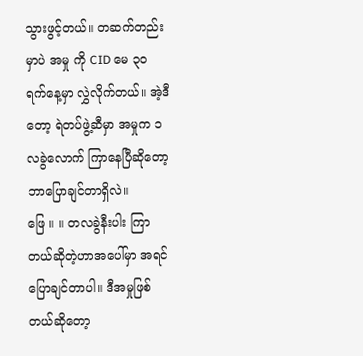သွားဖွင့်တယ်။ တဆက်တည်းမှာပဲ အမှု ကို CID မေ ၃၀ ရက်နေ့မှာ လွှဲလိုက်တယ်။ အဲ့ဒီတော့ ရဲတပ်ဖွဲ့ဆီမှာ အမှုက ၁ လခွဲလောက် ကြာနေပြီဆိုတော့ ဘာပြောချင်တာရှိလဲ။
ဖြေ ။ ။ တလခွဲနီးပါး ကြာတယ်ဆိုတဲ့ဟာအပေါ်မှာ အရင် ပြောချင်တာပါ။ ဒီအမှုဖြစ်တယ်ဆိုတော့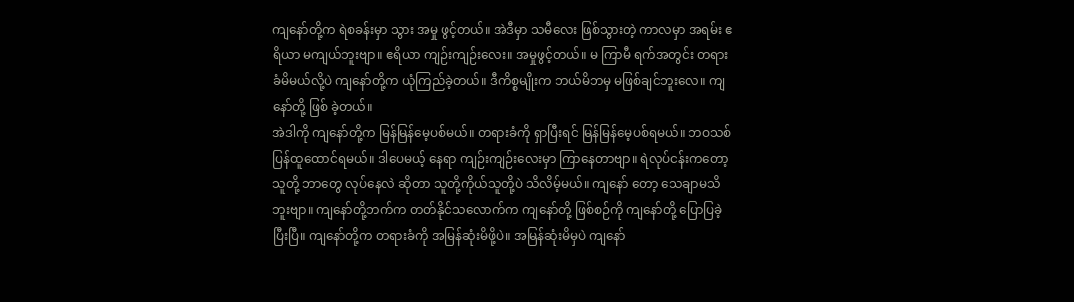ကျနော်တို့က ရဲစခန်းမှာ သွား အမှု ဖွင့်တယ်။ အဲဒီမှာ သမီလေး ဖြစ်သွားတဲ့ ကာလမှာ အရမ်း ဧရိယာ မကျယ်ဘူးဗျာ။ ဧရိယာ ကျဉ်းကျဉ်းလေး။ အမှုဖွင့်တယ်။ မ ကြာမီ ရက်အတွင်း တရားခံမိမယ်လို့ပဲ ကျနော်တို့က ယုံကြည်ခဲ့တယ်။ ဒီကိစ္စမျိုးက ဘယ်မိဘမှ မဖြစ်ချင်ဘူးလေ။ ကျနော်တို့ ဖြစ် ခဲ့တယ်။
အဲဒါကို ကျနော်တို့က မြန်မြန်မေ့ပစ်မယ်။ တရားခံကို ရှာပြီးရင် မြန်မြန်မေ့ပစ်ရမယ်။ ဘဝသစ် ပြန်ထူထောင်ရမယ်။ ဒါပေမယ့် နေရာ ကျဉ်းကျဉ်းလေးမှာ ကြာနေတာဗျာ။ ရဲလုပ်ငန်းကတော့ သူတို့ ဘာတွေ လုပ်နေလဲ ဆိုတာ သူတို့ကိုယ်သူတို့ပဲ သိလိမ့်မယ်။ ကျနော် တော့ သေချာမသိဘူးဗျာ။ ကျနော်တို့ဘက်က တတ်နိုင်သလောက်က ကျနော်တို့ ဖြစ်စဉ်ကို ကျနော်တို့ ပြောပြခဲ့ပြီးပြီ။ ကျနော်တို့က တရားခံကို အမြန်ဆုံးမိဖို့ပဲ။ အမြန်ဆုံးမိမှပဲ ကျနော်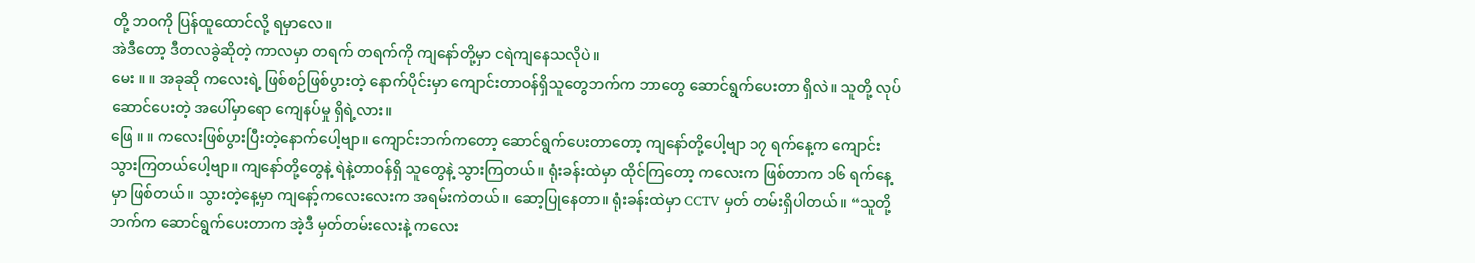တို့ ဘဝကို ပြန်ထူထောင်လို့ ရမှာလေ။
အဲဒီတော့ ဒီတလခွဲဆိုတဲ့ ကာလမှာ တရက် တရက်ကို ကျနော်တို့မှာ ငရဲကျနေသလိုပဲ။
မေး ။ ။ အခုဆို ကလေးရဲ့ ဖြစ်စဉ်ဖြစ်ပွားတဲ့ နောက်ပိုင်းမှာ ကျောင်းတာဝန်ရှိသူတွေဘက်က ဘာတွေ ဆောင်ရွက်ပေးတာ ရှိလဲ။ သူတို့ လုပ်ဆောင်ပေးတဲ့ အပေါ်မှာရော ကျေနပ်မှု ရှိရဲ့လား။
ဖြေ ။ ။ ကလေးဖြစ်ပွားပြီးတဲ့နောက်ပေါ့ဗျာ။ ကျောင်းဘက်ကတော့ ဆောင်ရွက်ပေးတာတော့ ကျနော်တို့ပေါ့ဗျာ ၁၇ ရက်နေ့က ကျောင်းသွားကြတယ်ပေါ့ဗျာ။ ကျနော်တို့တွေနဲ့ ရဲနဲ့တာဝန်ရှိ သူတွေနဲ့ သွားကြတယ်။ ရုံးခန်းထဲမှာ ထိုင်ကြတော့ ကလေးက ဖြစ်တာက ၁၆ ရက်နေ့မှာ ဖြစ်တယ်။ သွားတဲ့နေ့မှာ ကျနော့်ကလေးလေးက အရမ်းကဲတယ်။ ဆော့ပြုနေတာ။ ရုံးခန်းထဲမှာ CCTV မှတ် တမ်းရှိပါတယ်။ “သူတို့ဘက်က ဆောင်ရွက်ပေးတာက အဲ့ဒီ မှတ်တမ်းလေးနဲ့ ကလေး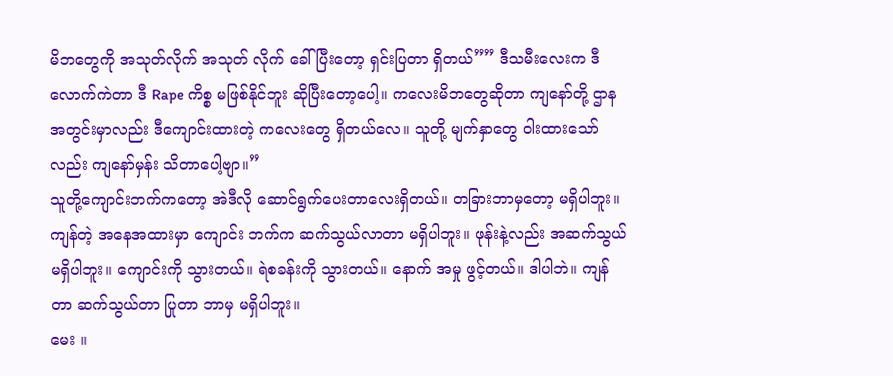မိဘတွေကို အသုတ်လိုက် အသုတ် လိုက် ခေါ်ပြီးတော့ ရှင်းပြတာ ရှိတယ်”” ဒီသမီးလေးက ဒီလောက်ကဲတာ ဒီ Rape ကိစ္စ မဖြစ်နိုင်ဘူး ဆိုပြီးတော့ပေါ့။ ကလေးမိဘတွေဆိုတာ ကျနော်တို့ ဌာနအတွင်းမှာလည်း ဒီကျောင်းထားတဲ့ ကလေးတွေ ရှိတယ်လေ။ သူတို့ မျက်နှာတွေ ဝါးထားသော်လည်း ကျနော်မှန်း သိတာပေါ့ဗျာ။”
သူတို့ကျောင်းဘက်ကတော့ အဲဒီလို ဆောင်ရွက်ပေးတာလေးရှိတယ်။ တခြားဘာမှတော့ မရှိပါဘူး။ ကျန်တဲ့ အနေအထားမှာ ကျောင်း ဘက်က ဆက်သွယ်လာတာ မရှိပါဘူး။ ဖုန်းနဲ့လည်း အဆက်သွယ်မရှိပါဘူး။ ကျောင်းကို သွားတယ်။ ရဲစခန်းကို သွားတယ်။ နောက် အမှု ဖွင့်တယ်။ ဒါပါဘဲ။ ကျန်တာ ဆက်သွယ်တာ ပြုတာ ဘာမှ မရှိပါဘူး။
မေး ။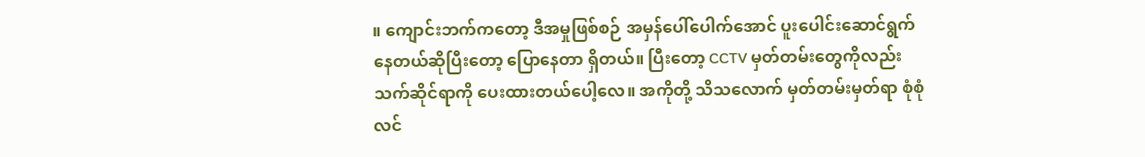။ ကျောင်းဘက်ကတော့ ဒီအမှုဖြစ်စဉ် အမှန်ပေါ်ပေါက်အောင် ပူးပေါင်းဆောင်ရွက်နေတယ်ဆိုပြီးတော့ ပြောနေတာ ရှိတယ်။ ပြီးတော့ CCTV မှတ်တမ်းတွေကိုလည်း သက်ဆိုင်ရာကို ပေးထားတယ်ပေါ့လေ။ အကိုတို့ သိသလောက် မှတ်တမ်းမှတ်ရာ စုံစုံလင်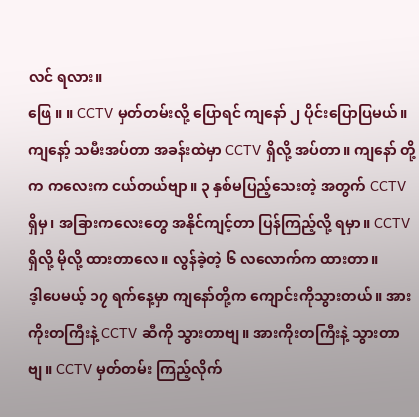လင် ရလား။
ဖြေ ။ ။ CCTV မှတ်တမ်းလို့ ပြောရင် ကျနော် ၂ ပိုင်းပြောပြမယ်။ ကျနော့် သမီးအပ်တာ အခန်းထဲမှာ CCTV ရှိလို့ အပ်တာ။ ကျနော် တို့က ကလေးက ငယ်တယ်ဗျာ။ ၃ နှစ်မပြည့်သေးတဲ့ အတွက် CCTV ရှိမှ၊ အခြားကလေးတွေ အနိုင်ကျင့်တာ ပြန်ကြည့်လို့ ရမှာ။ CCTV ရှိလို့ မိုလို့ ထားတာလေ။ လွန်ခဲ့တဲ့ ၆ လလောက်က ထားတာ။
ဒ့ါပေမယ့် ၁၇ ရက်နေ့မှာ ကျနော်တို့က ကျောင်းကိုသွားတယ်။ အားကိုးတကြီးနဲ့ CCTV ဆီကို သွားတာဗျ။ အားကိုးတကြီးနဲ့ သွားတာဗျ။ CCTV မှတ်တမ်း ကြည့်လိုက်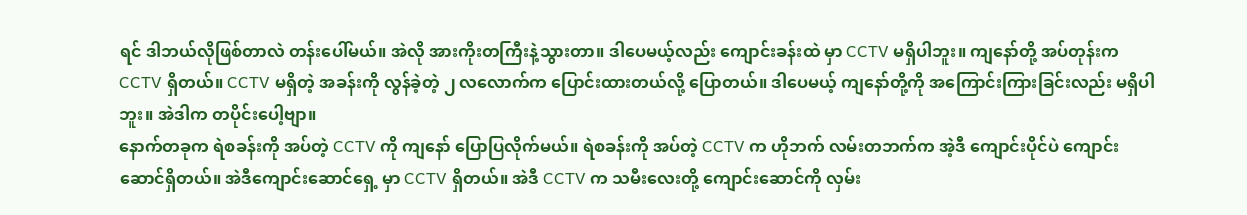ရင် ဒါဘယ်လိုဖြစ်တာလဲ တန်းပေါ်မယ်။ အဲလို အားကိုးတကြီးနဲ့သွားတာ။ ဒါပေမယ့်လည်း ကျောင်းခန်းထဲ မှာ CCTV မရှိပါဘူး။ ကျနော်တို့ အပ်တုန်းက CCTV ရှိတယ်။ CCTV မရှိတဲ့ အခန်းကို လွန်ခဲ့တဲ့ ၂ လလောက်က ပြောင်းထားတယ်လို့ ပြောတယ်။ ဒါပေမယ့် ကျနော်တို့ကို အကြောင်းကြားခြင်းလည်း မရှိပါဘူး။ အဲဒါက တပိုင်းပေါ့ဗျာ။
နောက်တခုက ရဲစခန်းကို အပ်တဲ့ CCTV ကို ကျနော် ပြောပြလိုက်မယ်။ ရဲစခန်းကို အပ်တဲ့ CCTV က ဟိုဘက် လမ်းတဘက်က အဲ့ဒီ ကျောင်းပိုင်ပဲ ကျောင်းဆောင်ရှိတယ်။ အဲဒီကျောင်းဆောင်ရှေ့ မှာ CCTV ရှိတယ်။ အဲဒီ CCTV က သမီးလေးတို့ ကျောင်းဆောင်ကို လှမ်း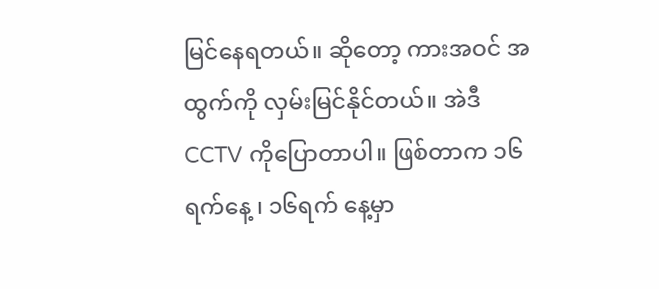မြင်နေရတယ်။ ဆိုတော့ ကားအဝင် အထွက်ကို လှမ်းမြင်နိုင်တယ်။ အဲဒီ CCTV ကိုပြောတာပါ။ ဖြစ်တာက ၁၆ ရက်နေ့ ၊ ၁၆ရက် နေ့မှာ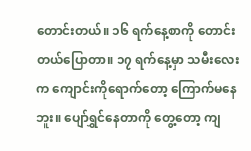တောင်းတယ်။ ၁၆ ရက်နေ့စာကို တောင်းတယ်ပြောတာ။ ၁၇ ရက်နေ့မှာ သမီးလေးက ကျောင်းကိုရောက်တော့ ကြောက်မနေ ဘူး။ ပျော်ရွှင်နေတာကို တွေ့တော့ ကျ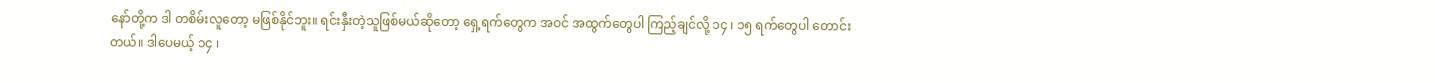နော်တို့က ဒါ တစိမ်းလူတော့ မဖြစ်နိုင်ဘူး။ ရင်းနှီးတဲ့သူဖြစ်မယ်ဆိုတော့ ရှေ့ရက်တွေက အဝင် အထွက်တွေပါ ကြည့်ချင်လို့ ၁၄ ၊ ၁၅ ရက်တွေပါ တောင်းတယ်။ ဒါပေမယ့် ၁၄ ၊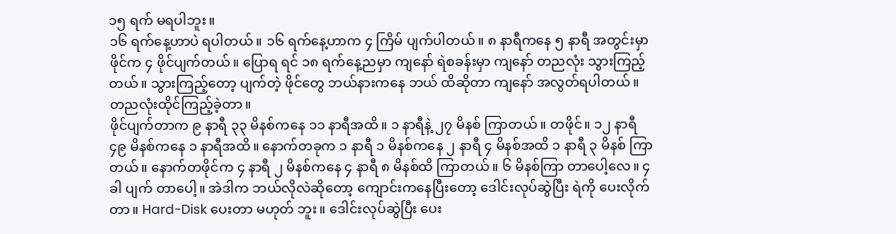၁၅ ရက် မရပါဘူး။
၁၆ ရက်နေ့ဟာပဲ ရပါတယ်။ ၁၆ ရက်နေ့ဟာက ၄ ကြိမ် ပျက်ပါတယ်။ ၈ နာရီကနေ ၅ နာရီ အတွင်းမှာ ဖိုင်က ၄ ဖိုင်ပျက်တယ်။ ပြောရ ရင် ၁၈ ရက်နေ့ညမှာ ကျနော် ရဲစခန်းမှာ ကျနော် တညလုံး သွားကြည့်တယ်။ သွားကြည့်တော့ ပျက်တဲ့ ဖိုင်တွေ ဘယ်နားကနေ ဘယ် ထိဆိုတာ ကျနော် အလွတ်ရပါတယ်။ တညလုံးထိုင်ကြည့်ခဲ့တာ။
ဖိုင်ပျက်တာက ၉ နာရီ ၃၃ မိနစ်ကနေ ၁၁ နာရီအထိ။ ၁ နာရီနဲ့ ၂၇ မိနစ် ကြာတယ်။ တဖိုင်။ ၁၂ နာရီ ၄၉ မိနစ်ကနေ ၁ နာရီအထိ။ နောက်တခုက ၁ နာရီ ၁ မိနစ်ကနေ ၂ နာရီ ၄ မိနစ်အထိ ၁ နာရီ ၃ မိနစ် ကြာတယ်။ နောက်တဖိုင်က ၄ နာရီ ၂ မိနစ်ကနေ ၄ နာရီ ၈ မိနစ်ထိ ကြာတယ်။ ၆ မိနစ်ကြာ တာပေါ့လေ။ ၄ ခါ ပျက် တာပေါ့။ အဲဒါက ဘယ်လိုလဲဆိုတော့ ကျောင်းကနေပြီးတော့ ဒေါင်းလုပ်ဆွဲပြီး ရဲကို ပေးလိုက်တာ။ Hard-Disk ပေးတာ မဟုတ် ဘူး။ ဒေါင်းလုပ်ဆွဲပြီး ပေး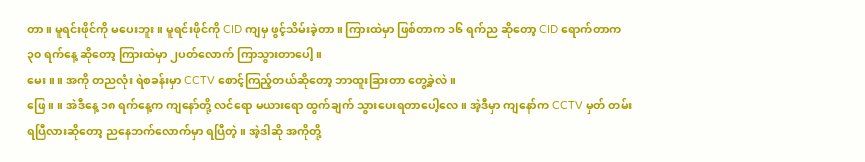တာ။ မူရင်းဖိုင်ကို မပေးဘူး။ မူရင်းဖိုင်ကို CID ကျမှ ဖွင့်သိမ်းခဲ့တာ။ ကြားထဲမှာ ဖြစ်တာက ၁၆ ရက်ည ဆိုတော့ CID ရောက်တာက ၃၀ ရက်နေ့ ဆိုတော့ ကြားထဲမှာ ၂ပတ်လောက် ကြာသွားတာပေါ့။
မေး ။ ။ အကို တညလုံး ရဲစခန်းမှာ CCTV စောင့်ကြည့်တယ်ဆိုတော့ ဘာထူးခြားတာ တွေ့ခဲ့လဲ။
ဖြေ ။ ။ အဲဒီနေ့ ၁၈ ရက်နေ့က ကျနော်တို့ လင်ရော မယားရော ထွက်ချက် သွားပေးရတာပေါ့လေ။ အဲ့ဒီမှာ ကျနော်က CCTV မှတ် တမ်းရပြီလားဆိုတော့ ညနေဘက်လောက်မှာ ရပြီတဲ့။ အဲ့ဒါဆို အကိုတို့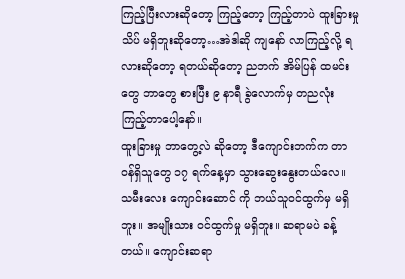ကြည့်ပြီးလားဆိုတော့ ကြည့်တော့ ကြည့်တာပဲ ထူးခြားမှု သိပ် မရှိဘူးဆိုတော့…အဲဒါဆို ကျနော် လာကြည့်လို့ ရလားဆိုတော့ ရတယ်ဆိုတော့ ညဘက် အိမ်ပြန် ထမင်းတွေ ဘာတွေ စားပြီး ၉ နာရီ ခွဲလောက်မှ တညလုံး ကြည့်တာပေါ့နော်။
ထူးခြားမှု ဘာတွေ့လဲ ဆိုတော့ ဒီကျောင်းဘက်က တာဝန်ရှိသူတွေ ၁၇ ရက်နေ့မှာ သွားဆွေးနွေးတယ်လေ။ သမီးလေး ကျောင်းဆောင် ကို ဘယ်သူဝင်ထွက်မှ မရှိဘူး။ အမျိုးသား ဝင်ထွက်မှု မရှိဘူး။ ဆရာမပဲ ခန့်တယ်။ ကျောင်းဆရာ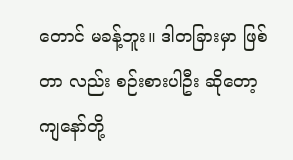တောင် မခန့်ဘူး။ ဒါတခြားမှာ ဖြစ်တာ လည်း စဉ်းစားပါဦး ဆိုတော့ ကျနော်တို့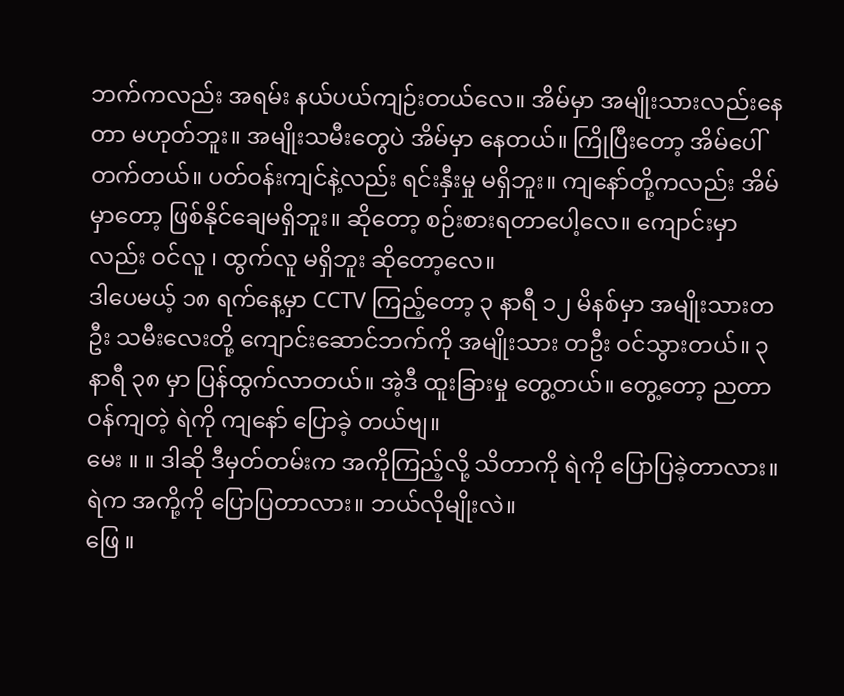ဘက်ကလည်း အရမ်း နယ်ပယ်ကျဉ်းတယ်လေ။ အိမ်မှာ အမျိုးသားလည်းနေတာ မဟုတ်ဘူး။ အမျိုးသမီးတွေပဲ အိမ်မှာ နေတယ်။ ကြိုပြီးတော့ အိမ်ပေါ်တက်တယ်။ ပတ်ဝန်းကျင်နဲ့လည်း ရင်းနှီးမှု မရှိဘူး။ ကျနော်တို့ကလည်း အိမ်မှာတော့ ဖြစ်နိုင်ချေမရှိဘူး။ ဆိုတော့ စဉ်းစားရတာပေါ့လေ။ ကျောင်းမှာလည်း ဝင်လူ ၊ ထွက်လူ မရှိဘူး ဆိုတော့လေ။
ဒါပေမယ့် ၁၈ ရက်နေ့မှာ CCTV ကြည့်တော့ ၃ နာရီ ၁၂ မိနစ်မှာ အမျိုးသားတဦး သမီးလေးတို့ ကျောင်းဆောင်ဘက်ကို အမျိုးသား တဦး ဝင်သွားတယ်။ ၃ နာရီ ၃၈ မှာ ပြန်ထွက်လာတယ်။ အဲ့ဒီ ထူးခြားမှု တွေ့တယ်။ တွေ့တော့ ညတာဝန်ကျတဲ့ ရဲကို ကျနော် ပြောခဲ့ တယ်ဗျ။
မေး ။ ။ ဒါဆို ဒီမှတ်တမ်းက အကိုကြည့်လို့ သိတာကို ရဲကို ပြောပြခဲ့တာလား။ ရဲက အကို့ကို ပြောပြတာလား။ ဘယ်လိုမျိုးလဲ။
ဖြေ ။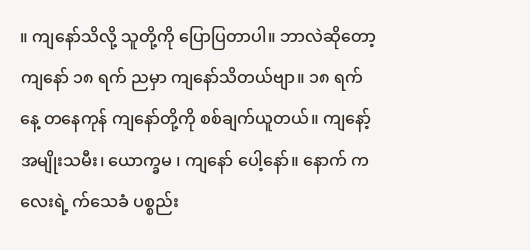။ ကျနော်သိလို့ သူတို့ကို ပြောပြတာပါ။ ဘာလဲဆိုတော့ ကျနော် ၁၈ ရက် ညမှာ ကျနော်သိတယ်ဗျာ။ ၁၈ ရက်နေ့ တနေကုန် ကျနော်တို့ကို စစ်ချက်ယူတယ်။ ကျနော့် အမျိုးသမီး၊ ယောက္ခမ ၊ ကျနော် ပေါ့နော်။ နောက် ကလေးရဲ့ က်သေခံ ပစ္စည်း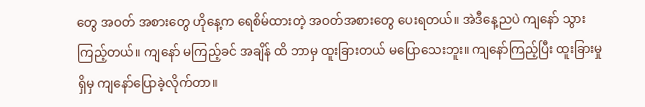တွေ အဝတ် အစားတွေ ဟိုနေ့က ရေစိမ်ထားတဲ့ အဝတ်အစားတွေ ပေးရတယ်။ အဲဒီနေ့ညပဲ ကျနော် သွားကြည့်တယ်။ ကျနော် မကြည့်ခင် အချိန် ထိ ဘာမှ ထူးခြားတယ် မပြောသေးဘူး။ ကျနော်ကြည့်ပြီး ထူးခြားမှုရှိမှ ကျနော်ပြောခဲ့လိုက်တာ။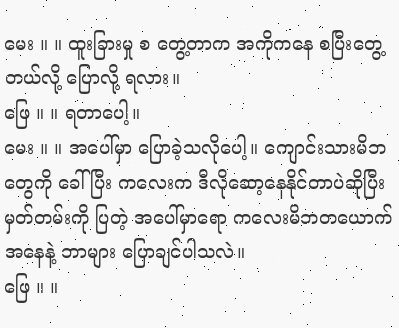မေး ။ ။ ထူးခြားမှု စ တွေ့တာက အကိုကနေ စပြီးတွေ့တယ်လို့ ပြောလို့ ရလား။
ဖြေ ။ ။ ရတာပေါ့။
မေး ။ ။ အပေါ်မှာ ပြောခဲ့သလိုပေါ့။ ကျောင်းသားမိဘတွေကို ခေါ်ပြီး ကလေးက ဒီလိုဆော့နေနိုင်တာပဲဆိုပြီး မှတ်တမ်းကို ပြတဲ့ အပေါ်မှာရော ကလေးမိဘတယောက် အနေနဲ့ ဘာများ ပြောချင်ပါသလဲ။
ဖြေ ။ ။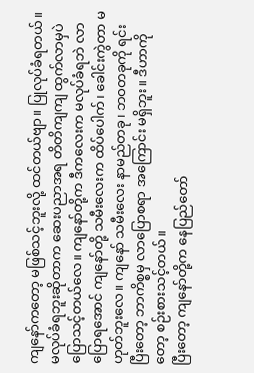ကျနော်ကတော့ မဖြစ်သင့်ဘူးလို့ ထင်တယ်ဗျာ။ ပြုလုပ်ခံရတယ်။ မလုပ်ခံရဘူးဆိုတာက ဆေးပညာအရ တိတိကျကျ ထွက်လာမှပဲ ပြောသင့်တယ်လေ။ ကျနော်တို့က ဒီကလေးက မလုပ်ခံရဘဲ လာပြောရအောင် ကျနော်တို့ သမီးလေးက ထိပ်ပေါက်၊ ခေါင်းကွဲတာ မဟုတ်ဘူးလေ။ ကျနော် သမီးလေး နာမည်တခု၊ ဘဝတခုကို ရင်းပြီးတော့ ဘာကိစ္စမှ လာပြောစရာ အကြောင်း မရှိဘူး။ ဒီဟာကိုတော့ စဉ်းစားသင့်တယ်။
ပြီးတော့ ကျနော်တို့က နေပြည်တော်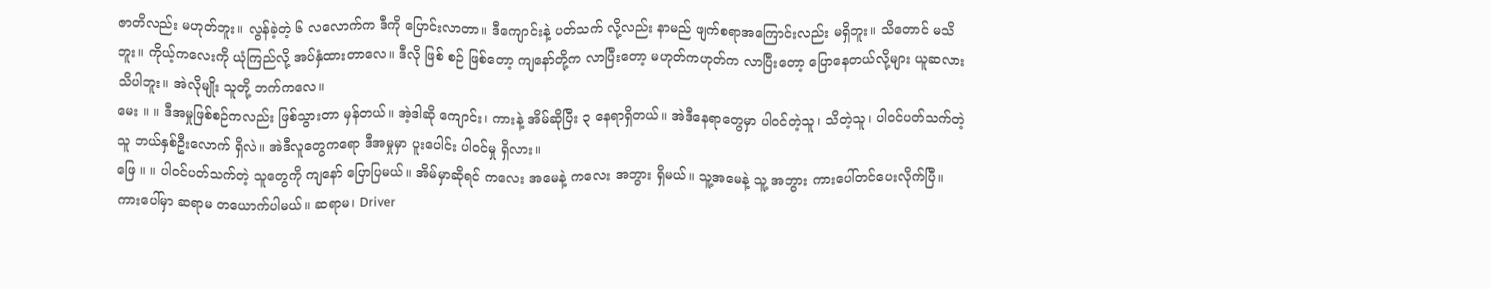ဇာတိလည်း မဟုတ်ဘူး။ လွန်ခဲ့တဲ့ ၆ လလောက်က ဒီကို ပြောင်းလာတာ။ ဒီကျောင်းနဲ့ ပတ်သက် လို့လည်း နာမည် ဖျက်စရာအကြောင်းလည်း မရှိဘူး။ သိတောင် မသိဘူး။ ကိုယ့်ကလေးကို ယုံကြည်လို့ အပ်နှံထားတာလေ။ ဒီလို ဖြစ် စဉ် ဖြစ်တော့ ကျနော်တို့က လာပြီးတော့ မဟုတ်ကဟုတ်က လာပြီးတော့ ပြောနေတယ်လို့များ ယူဆလား သိပါဘူး။ အဲလိုမျိုး သူတို့ ဘက်ကလေ။
မေး ။ ။ ဒီအမှုဖြစ်စဉ်ကလည်း ဖြစ်သွားတာ မှန်တယ်။ အဲ့ဒါဆို ကျောင်း၊ ကားနဲ့ အိမ်ဆိုပြီး ၃ နေရာရှိတယ်။ အဲဒီနေရာတွေမှာ ပါဝင်တဲ့သူ၊ သိတဲ့သူ၊ ပါဝင်ပတ်သက်တဲ့သူ ဘယ်နှစ်ဦးလောက် ရှိလဲ။ အဲဒီလူတွေကရော ဒီအမှုမှာ ပူးပေါင်း ပါဝင်မှု ရှိလား။
ဖြေ ။ ။ ပါဝင်ပတ်သက်တဲ့ သူတွေကို ကျနော် ပြောပြမယ်။ အိမ်မှာဆိုရင် ကလေး အမေနဲ့ ကလေး အဘွား ရှိမယ်။ သူ့အမေနဲ့ သူ့ အဘွား ကားပေါ်တင်ပေးလိုက်ပြီ။ ကားပေါ်မှာ ဆရာမ တယောက်ပါမယ်။ ဆရာမ၊ Driver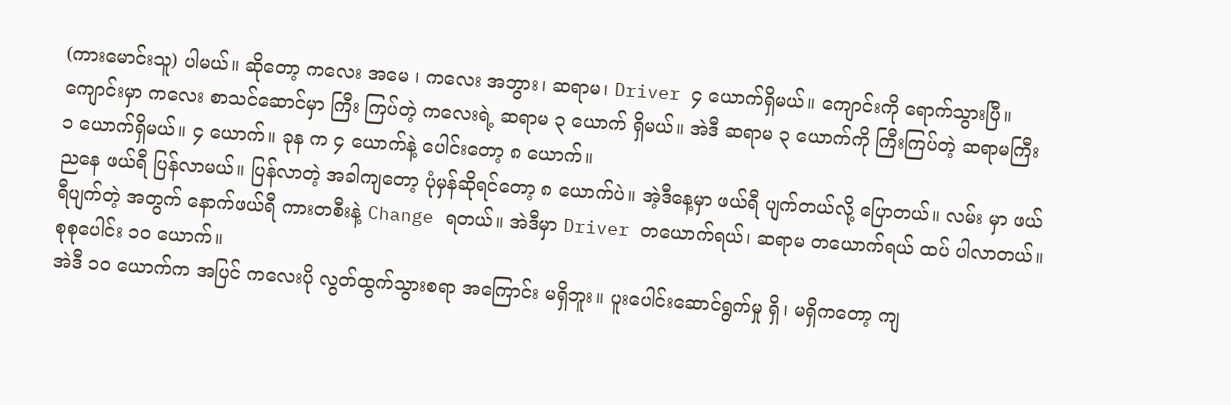(ကားမောင်းသူ) ပါမယ်။ ဆိုတော့ ကလေး အမေ ၊ ကလေး အဘွား၊ ဆရာမ၊ Driver ၄ ယောက်ရှိမယ်။ ကျောင်းကို ရောက်သွားပြီ။ ကျောင်းမှာ ကလေး စာသင်ဆောင်မှာ ကြီး ကြပ်တဲ့ ကလေးရဲ့ ဆရာမ ၃ ယောက် ရှိမယ်။ အဲဒီ ဆရာမ ၃ ယောက်ကို ကြီးကြပ်တဲ့ ဆရာမကြီး ၁ ယောက်ရှိမယ်။ ၄ ယောက်။ ခုန က ၄ ယောက်နဲ့ ပေါင်းတော့ ၈ ယောက်။
ညနေ ဖယ်ရီ ပြန်လာမယ်။ ပြန်လာတဲ့ အခါကျတော့ ပုံမှန်ဆိုရင်တော့ ၈ ယောက်ပဲ။ အဲ့ဒီနေ့မှာ ဖယ်ရီ ပျက်တယ်လို့ ပြောတယ်။ လမ်း မှာ ဖယ်ရီပျက်တဲ့ အတွက် နောက်ဖယ်ရီ ကားတစီးနဲ့ Change ရတယ်။ အဲဒီမှာ Driver တယောက်ရယ်၊ ဆရာမ တယောက်ရယ် ထပ် ပါလာတယ်။ စုစုပေါင်း ၁၀ ယောက်။
အဲဒီ ၁၀ ယောက်က အပြင် ကလေးပို လွတ်ထွက်သွားစရာ အကြောင်း မရှိဘူး။ ပူးပေါင်းဆောင်ရွက်မှု ရှိ၊ မရှိကတော့ ကျ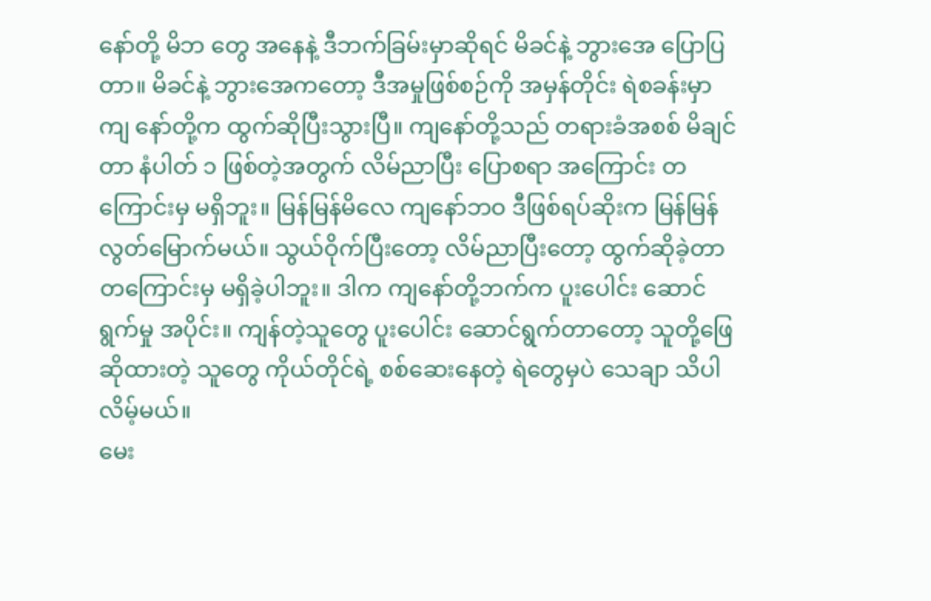နော်တို့ မိဘ တွေ အနေနဲ့ ဒီဘက်ခြမ်းမှာဆိုရင် မိခင်နဲ့ ဘွားအေ ပြောပြတာ။ မိခင်နဲ့ ဘွားအေကတော့ ဒီအမှုဖြစ်စဉ်ကို အမှန်တိုင်း ရဲစခန်းမှာ ကျ နော်တို့က ထွက်ဆိုပြီးသွားပြီ။ ကျနော်တို့သည် တရားခံအစစ် မိချင်တာ နံပါတ် ၁ ဖြစ်တဲ့အတွက် လိမ်ညာပြီး ပြောစရာ အကြောင်း တကြောင်းမှ မရှိဘူး။ မြန်မြန်မိလေ ကျနော်ဘဝ ဒီဖြစ်ရပ်ဆိုးက မြန်မြန်လွတ်မြောက်မယ်။ သွယ်ဝိုက်ပြီးတော့ လိမ်ညာပြီးတော့ ထွက်ဆိုခဲ့တာ တကြောင်းမှ မရှိခဲ့ပါဘူး။ ဒါက ကျနော်တို့ဘက်က ပူးပေါင်း ဆောင်ရွက်မှု အပိုင်း။ ကျန်တဲ့သူတွေ ပူးပေါင်း ဆောင်ရွက်တာတော့ သူတို့ဖြေဆိုထားတဲ့ သူတွေ ကိုယ်တိုင်ရဲ့ စစ်ဆေးနေတဲ့ ရဲတွေမှပဲ သေချာ သိပါလိမ့်မယ်။
မေး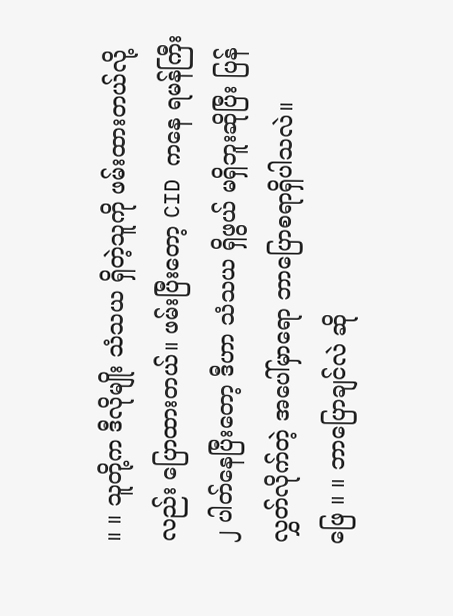။ ။ သူတို့က ဒီလိုမျိုး သံသယ ရှိတဲ့သူကို ဖမ်းထားတယ်လို့လည်း ပြောထားတယ်။ ဖမ်းပြီးတော့ CID ကနေ ရမန်ကြီး ၂ ပါတ်နေပြီးတော့ ဒီဟာ သံသယ ရှိဖွယ် မရှိဘူးဆိုပြီး ပြန်လွှတ်လိုက်တဲ့ အပေါ်မှာရော ဘာပြောစရာရှိပါသလဲ။
ဖြေ ။ ။ ဘာပြောချင်လဲ ဆို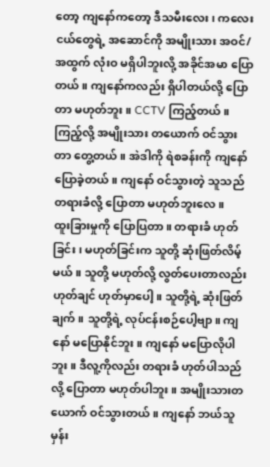တော့ ကျနော်ကတော့ ဒီသမီးလေး ၊ ကလေးငယ်တွေရဲ့ အဆောင်ကို အမျိုးသား အဝင်/ အထွက် လုံးဝ မရှိပါဘူးလို့ အခိုင်အမာ ပြောတယ်။ ကျနော်ကလည်း ရှိပါတယ်လို့ ပြောတာ မဟုတ်ဘူး။ CCTV ကြည့်တယ်။ ကြည့်လို့ အမျိုးသား တယောက် ဝင်သွားတာ တွေ့တယ်။ အဲဒါကို ရဲစခန်းကို ကျနော် ပြောခဲ့တယ်။ ကျနော် ဝင်သွားတဲ့ သူသည် တရားခံလို့ ပြောတာ မဟုတ်ဘူးလေ။
ထူးခြားမှုကို ပြောပြတာ။ တရားခံ ဟုတ်ခြင်း၊ မဟုတ်ခြင်းက သူတို့ ဆုံးဖြတ်လိမ့်မယ်။ သူတို့ မဟုတ်လို့ လွတ်ပေးတာလည်း ဟုတ်ချင် ဟုတ်မှာပေါ့။ သူတို့ရဲ့ ဆုံးဖြတ်ချက်။ သူတို့ရဲ့ လုပ်ငန်းစဉ်ပေါ့ဗျာ။ ကျနော် မပြောနိုင်ဘူး။ ကျနော် မပြောလိုပါဘူး။ ဒီလူ့ကိုလည်း တရားခံ ဟုတ်ပါသည်လို့ ပြောတာ မဟုတ်ပါဘူး။ အမျိုးသားတယောက် ဝင်သွားတယ်။ ကျနော် ဘယ်သူမှန်း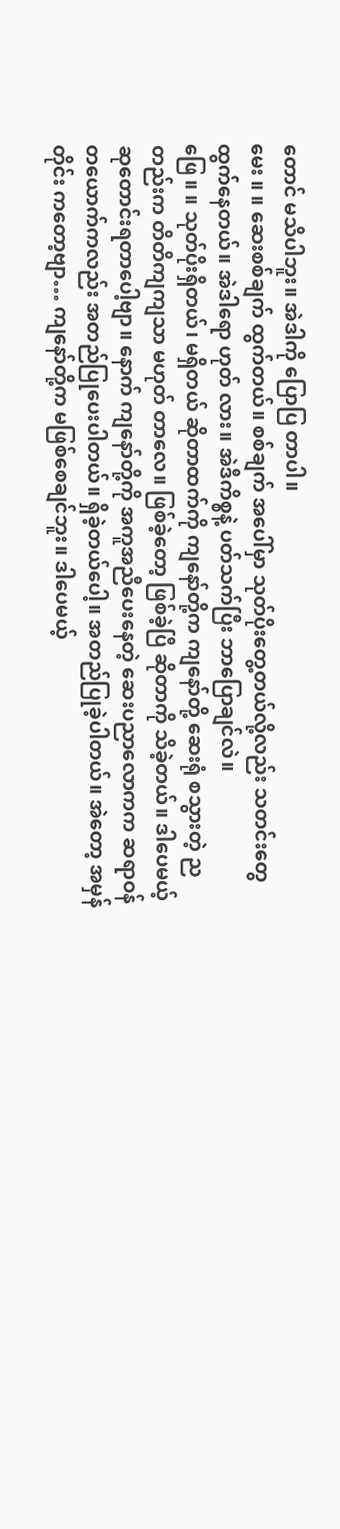တောင် မသိပါဘူး။ အဲဒါကို ပြောပြ တာပါ။
မေး ။ ။ ဆေးစစ်ချက် ထွက်တယ်။ စစ်ချက် အပေါ်မှာ သုတ်ပိုးတွေ့တယ်လို့လည်း သတင်းတွေ ထွက်နေတယ်။ အဲဒါရော ဟုတ် လား။ အဲဒီကိစ္စနဲ့ ပတ်သက်ပြီး ဘာပြောချင်လဲ။
ဖြေ ။ ။ သုတ်ပိုးရှိတယ်၊ မရှိတယ် ဆိုတာထက်ကို ကျနော်တို့က ကျနော်တို့ ဆေးရုံ စသွားတဲ့ ညတည်းက တိတိကျကျသာ မဟုတ် တာလေ။ ဖြစ်ခဲ့တော့ ဖြစ်ခဲ့ပြီ ဆိုတာကို သိခဲ့တယ်။ ဒါပေမယ့် ဆုတောင်းရတာပေါ့ဗျာ။ နောက် ကျနော်တို့ကို အကူအညီပေးနေတဲ့ ဆေးပညာလောကက ဆရာဝန် တယောက်ကလည်း အတည်ပြုပေးပါတယ်။ ရှိခဲ့တယ်ပေါ့။ အတည်ပြုခဲ့ပါတယ်။ အဲတော့ အမှန်တိုင်း ကတော့ဗျာ… ကျနော်တို့က မဖြစ်စေချင်ဘူး။ ဒါပေမယ့်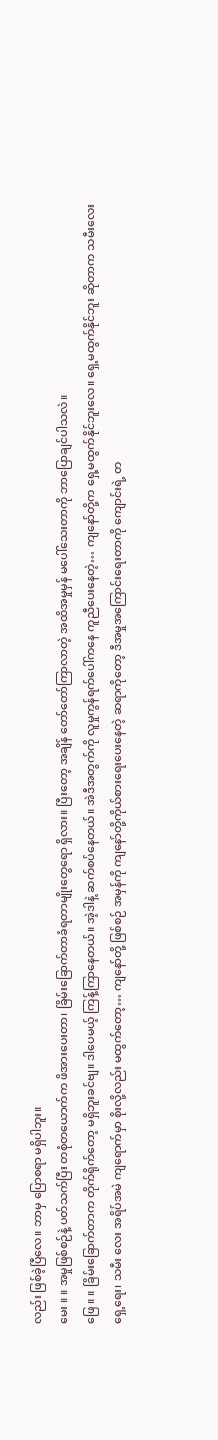လည်း ဖြစ်ခဲ့ပြီလေ။ ဘာမှ ပြောစရာ မရှိပါဘူး။
မေး ။ ။ အမှုဖြစ်စဉ်နဲ့ ပတ်သက်ပြီး တစုံတယောက်က ဖိအားပေးတာ၊ ခြိမ်းခြောက်တာခံရတာမျိုးတွေရော ရှိလား။ ပြီးတော့ အချိန် တော်တော်ကြာလာတဲ့ အထိအမှုမှန် မပေါ်သေးတာကို ဘာပြောချင်ပါသလဲ။
ဖြေ ။ ။ ခြိမ်းခြောက်တာက တိုက်ရိုက်တော့ မရှိဘူးခင်ဗျ။ ဒါပေမယ့် ကြန့်ကြာနေတယ်။ အဲ့ဒါနဲ့ ဆက်စပ်နေတယ်။ အဲဒီအတွက်ကို လူမှုကွန်ရက်ပေါ်ကနေ ကူညီပေးနေတဲ့… ကျနော်တို့က ရှေ့မထွက်နိုင်ဘူးလေ။ ရှေ့မထွက်နိုင်ဘူး ဆိုတာက သမီးလေး ရှေ့ရေး၊ သမီး လေး အရိပ်အမဲ ကျရောက်မှာ စိုးလို့လည်း မထွက်တော့… ကျနော်တို့ ဖြစ်စဉ် အမှန်ကို ကျနော်တို့ကိုယ်စားရေးပေးနေတဲ့ ဆရာကိုတော့ ဒီအမှုအကြောင်းရေးတာကို ကျောင်းရဲ့ တ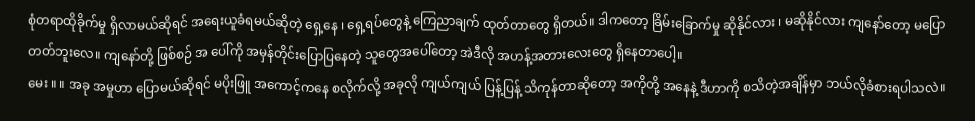စုံတရာထိုခိုက်မှု ရှိလာမယ်ဆိုရင် အရေးယူခံရမယ်ဆိုတဲ့ ရှေ့နေ ၊ ရှေ့ရပ်တွေနဲ့ ကြေညာချက် ထုတ်တာတွေ ရှိတယ်။ ဒါကတော့ ခြိမ်းခြောက်မှု ဆိုနိုင်လား ၊ မဆိုနိုင်လား ကျနော်တော့ မပြောတတ်ဘူးလေ။ ကျနော်တို့ ဖြစ်စဉ် အ ပေါ်ကို အမှန်တိုင်းပြောပြနေတဲ့ သူတွေအပေါ်တော့ အဲဒီလို အဟန့်အတားလေးတွေ ရှိနေတာပေါ့။
မေး ။ ။ အခု အမှုဟာ ပြောမယ်ဆိုရင် မပိုးဖြူ အကောင့်ကနေ စလိုက်လို့ အခုလို ကျယ်ကျယ် ပြန့်ပြန့် သိကုန်တာဆိုတော့ အကိုတို့ အနေနဲ့ ဒီဟာကို စသိတဲ့အချိန်မှာ ဘယ်လိုခံစားရပါသလဲ။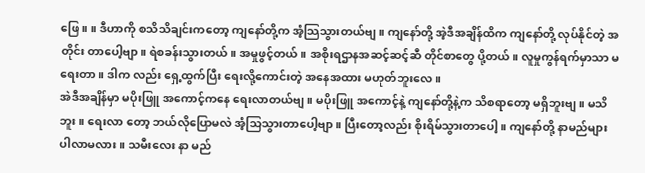ဖြေ ။ ။ ဒီဟာကို စသိသိချင်းကတော့ ကျနော်တို့က အံ့သြသွားတယ်ဗျ။ ကျနော်တို့ အဲ့ဒီအချိန်ထိက ကျနော်တို့ လုပ်နိုင်တဲ့ အတိုင်း တာပေါ့ဗျာ။ ရဲစခန်းသွားတယ်။ အမှုဖွင့်တယ်။ အစိုးရဌာနအဆင့်ဆင့်ဆီ တိုင်စာတွေ ပို့တယ်။ လူမှုကွန်ရက်မှာသာ မရေးတာ။ ဒါက လည်း ရှေ့ထွက်ပြီး ရေးလို့ကောင်းတဲ့ အနေအထား မဟုတ်ဘူးလေ။
အဲဒီအချိန်မှာ မပိုးဖြူ အကောင့်ကနေ ရေးလာတယ်ဗျ။ မပိုးဖြူ အကောင့်နဲ့ ကျနော်တို့နဲ့က သိစရာတော့ မရှိဘူးဗျ။ မသိဘူး။ ရေးလာ တော့ ဘယ်လိုပြောမလဲ အံ့သြသွားတာပေါ့ဗျာ။ ပြီးတော့လည်း စိုးရိမ်သွားတာပေါ့။ ကျနော်တို့ နာမည်များ ပါလာမလား။ သမီးလေး နာ မည်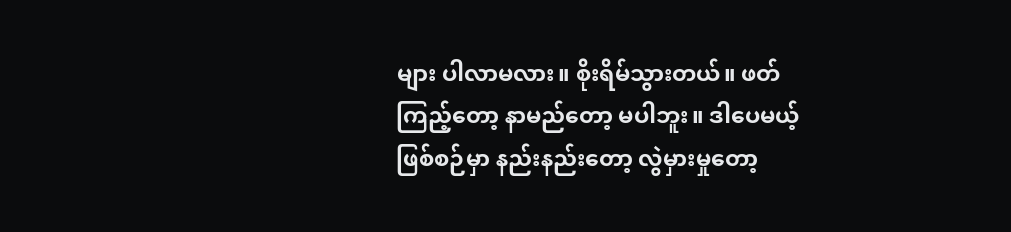များ ပါလာမလား။ စိုးရိမ်သွားတယ်။ ဖတ်ကြည့်တော့ နာမည်တော့ မပါဘူး။ ဒါပေမယ့် ဖြစ်စဉ်မှာ နည်းနည်းတော့ လွဲမှားမှုတော့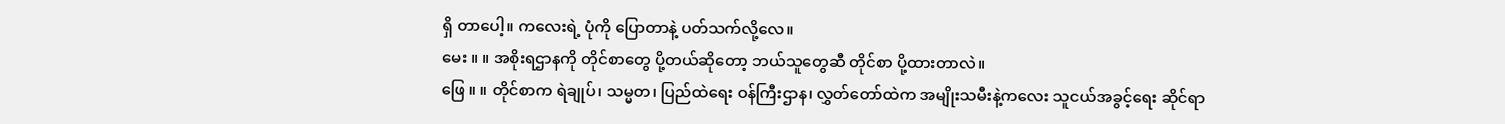ရှိ တာပေါ့။ ကလေးရဲ့ ပုံကို ပြောတာနဲ့ ပတ်သက်လို့လေ။
မေး ။ ။ အစိုးရဌာနကို တိုင်စာတွေ ပို့တယ်ဆိုတော့ ဘယ်သူတွေဆီ တိုင်စာ ပို့ထားတာလဲ။
ဖြေ ။ ။ တိုင်စာက ရဲချုပ်၊ သမ္မတ၊ ပြည်ထဲရေး ဝန်ကြီးဌာန၊ လွှတ်တော်ထဲက အမျိုးသမီးနဲ့ကလေး သူငယ်အခွင့်ရေး ဆိုင်ရာ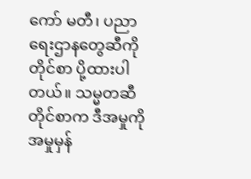ကော် မတီ၊ ပညာရေးဌာနတွေဆီကို တိုင်စာ ပို့ထားပါတယ်။ သမ္မတဆီ တိုင်စာက ဒီအမှုကို အမှုမှန်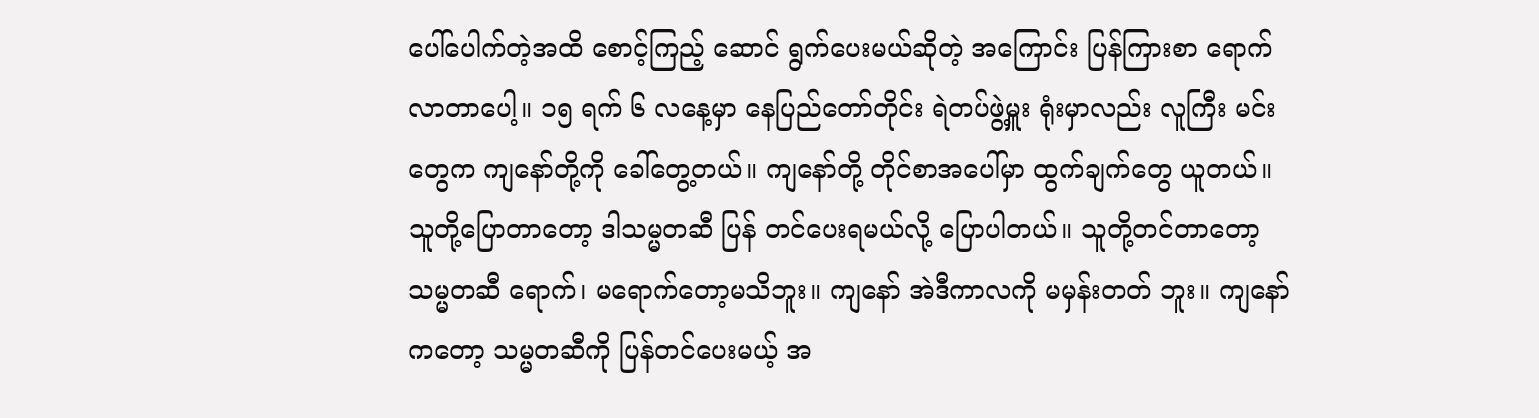ပေါ်ပေါက်တဲ့အထိ စောင့်ကြည့် ဆောင် ရွက်ပေးမယ်ဆိုတဲ့ အကြောင်း ပြန်ကြားစာ ရောက်လာတာပေါ့။ ၁၅ ရက် ၆ လနေ့မှာ နေပြည်တော်တိုင်း ရဲတပ်ဖွဲ့မှူး ရုံးမှာလည်း လူကြီး မင်းတွေက ကျနော်တို့ကို ခေါ်တွေ့တယ်။ ကျနော်တို့ တိုင်စာအပေါ်မှာ ထွက်ချက်တွေ ယူတယ်။ သူတို့ပြောတာတော့ ဒါသမ္မတဆီ ပြန် တင်ပေးရမယ်လို့ ပြောပါတယ်။ သူတို့တင်တာတော့ သမ္မတဆီ ရောက်၊ မရောက်တော့မသိဘူး။ ကျနော် အဲဒီကာလကို မမှန်းတတ် ဘူး။ ကျနော်ကတော့ သမ္မတဆီကို ပြန်တင်ပေးမယ့် အ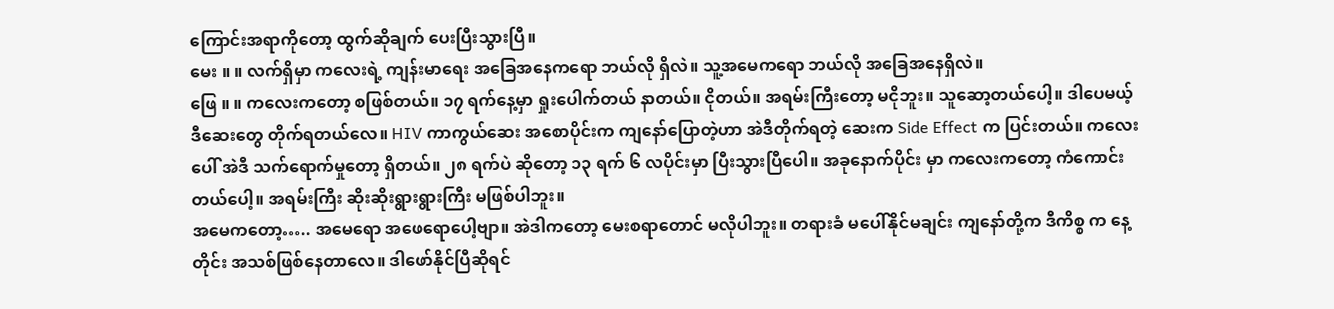ကြောင်းအရာကိုတော့ ထွက်ဆိုချက် ပေးပြီးသွားပြီ။
မေး ။ ။ လက်ရှိမှာ ကလေးရဲ့ ကျန်းမာရေး အခြေအနေကရော ဘယ်လို ရှိလဲ။ သူ့အမေကရော ဘယ်လို အခြေအနေရှိလဲ။
ဖြေ ။ ။ ကလေးကတော့ စဖြစ်တယ်။ ၁၇ ရက်နေ့မှာ ရှုးပေါက်တယ် နာတယ်။ ငိုတယ်။ အရမ်းကြီးတော့ မငိုဘူး။ သူဆော့တယ်ပေါ့။ ဒါပေမယ့် ဒီဆေးတွေ တိုက်ရတယ်လေ။ HIV ကာကွယ်ဆေး အစောပိုင်းက ကျနော်ပြောတဲ့ဟာ အဲဒီတိုက်ရတဲ့ ဆေးက Side Effect က ပြင်းတယ်။ ကလေးပေါ် အဲဒီ သက်ရောက်မှုတော့ ရှိတယ်။ ၂၈ ရက်ပဲ ဆိုတော့ ၁၃ ရက် ၆ လပိုင်းမှာ ပြီးသွားပြီပေါ။ အခုနောက်ပိုင်း မှာ ကလေးကတော့ ကံကောင်းတယ်ပေါ့။ အရမ်းကြီး ဆိုးဆိုးရွားရွားကြီး မဖြစ်ပါဘူး။
အမေကတော့….. အမေရော အဖေရောပေါ့ဗျာ။ အဲဒါကတော့ မေးစရာတောင် မလိုပါဘူး။ တရားခံ မပေါ်နိုင်မချင်း ကျနော်တို့က ဒီကိစ္စ က နေ့တိုင်း အသစ်ဖြစ်နေတာလေ။ ဒါဖော်နိုင်ပြီဆိုရင်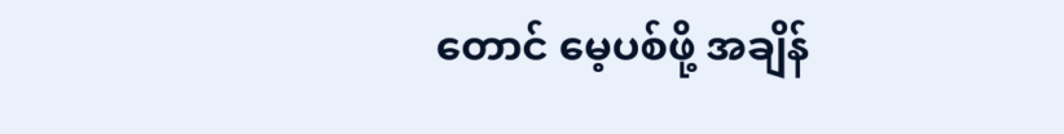တောင် မေ့ပစ်ဖို့ အချိန်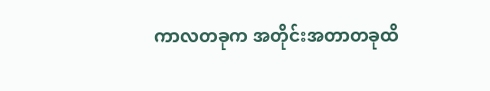ကာလတခုက အတိုင်းအတာတခုထိ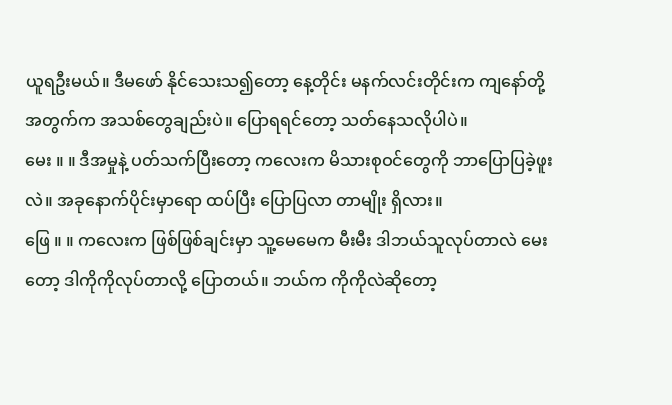ယူရဦးမယ်။ ဒီမဖော် နိုင်သေးသ၍တော့ နေ့တိုင်း မနက်လင်းတိုင်းက ကျနော်တို့အတွက်က အသစ်တွေချည်းပဲ။ ပြောရရင်တော့ သတ်နေသလိုပါပဲ။
မေး ။ ။ ဒီအမှုနဲ့ ပတ်သက်ပြီးတော့ ကလေးက မိသားစုဝင်တွေကို ဘာပြောပြခဲ့ဖူးလဲ။ အခုနောက်ပိုင်းမှာရော ထပ်ပြီး ပြောပြလာ တာမျိုး ရှိလား။
ဖြေ ။ ။ ကလေးက ဖြစ်ဖြစ်ချင်းမှာ သူ့မေမေက မီးမီး ဒါဘယ်သူလုပ်တာလဲ မေးတော့ ဒါကိုကိုလုပ်တာလို့ ပြောတယ်။ ဘယ်က ကိုကိုလဲဆိုတော့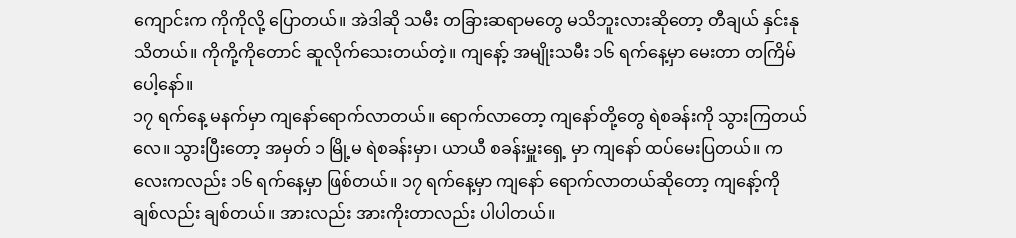ကျောင်းက ကိုကိုလို့ ပြောတယ်။ အဲဒါဆို သမီး တခြားဆရာမတွေ မသိဘူးလားဆိုတော့ တီချယ် နှင်းနု သိတယ်။ ကိုကို့ကိုတောင် ဆူလိုက်သေးတယ်တဲ့။ ကျနော့် အမျိုးသမီး ၁၆ ရက်နေ့မှာ မေးတာ တကြိမ်ပေါ့နော်။
၁၇ ရက်နေ့ မနက်မှာ ကျနော်ရောက်လာတယ်။ ရောက်လာတော့ ကျနော်တို့တွေ ရဲစခန်းကို သွားကြတယ်လေ။ သွားပြီးတော့ အမှတ် ၁ မြို့မ ရဲစခန်းမှာ၊ ယာယီ စခန်းမှူးရှေ့ မှာ ကျနော် ထပ်မေးပြတယ်။ ကလေးကလည်း ၁၆ ရက်နေ့မှာ ဖြစ်တယ်။ ၁၇ ရက်နေ့မှာ ကျနော် ရောက်လာတယ်ဆိုတော့ ကျနော့်ကို ချစ်လည်း ချစ်တယ်။ အားလည်း အားကိုးတာလည်း ပါပါတယ်။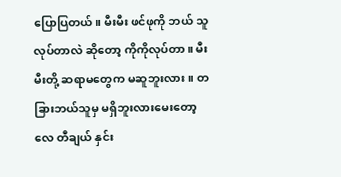ပြောပြတယ်။ မီးမီး ဖင်ဖုကို ဘယ် သူလုပ်တာလဲ ဆိုတော့ ကိုကိုလုပ်တာ။ မီးမီးတို့ ဆရာမတွေက မဆူဘူးလား။ တခြားဘယ်သူမှ မရှိဘူးလားမေးတော့လေ တီချယ် နှင်း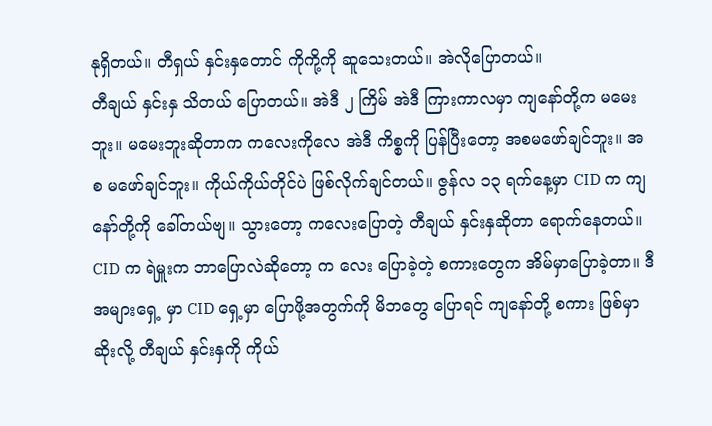နုရှိတယ်။ တီရှယ် နှင်းနှတောင် ကိုကို့ကို ဆူသေးတယ်။ အဲလိုပြောတယ်။
တီချယ် နှင်းနှ သိတယ် ပြောတယ်။ အဲဒီ ၂ ကြိမ် အဲဒီ ကြားကာလမှာ ကျနော်တို့က မမေးဘူး။ မမေးဘူးဆိုတာက ကလေးကိုလေ အဲဒီ ကိစ္စကို ပြန်ပြီးတော့ အစမဖော်ချင်ဘူး။ အစ မဖော်ချင်ဘူး။ ကိုယ်ကိုယ်တိုင်ပဲ ဖြစ်လိုက်ချင်တယ်။ ဇွန်လ ၁၃ ရက်နေ့မှာ CID က ကျ နော်တို့ကို ခေါ်တယ်ဗျ။ သွားတော့ ကလေးပြောတဲ့ တီချယ် နှင်းနှဆိုတာ ရောက်နေတယ်။ CID က ရဲမှူးက ဘာပြောလဲဆိုတော့ က လေး ပြောခဲ့တဲ့ စကားတွေက အိမ်မှာပြောခဲ့တာ။ ဒီအများရှေ့ မှာ CID ရှေ့မှာ ပြောဖို့အတွက်ကို မိဘတွေ ပြောရင် ကျနော်တို့ စကား ဖြစ်မှာဆိုးလို့ တီချယ် နှင်းနှကို ကိုယ်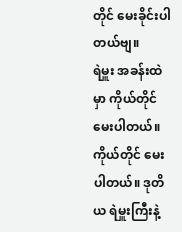တိုင် မေးခိုင်းပါတယ်ဗျ။
ရဲမှူး အခန်းထဲမှာ ကိုယ်တိုင်မေးပါတယ်။ ကိုယ်တိုင် မေးပါတယ်။ ဒုတိယ ရဲမှူးကြီးနဲ့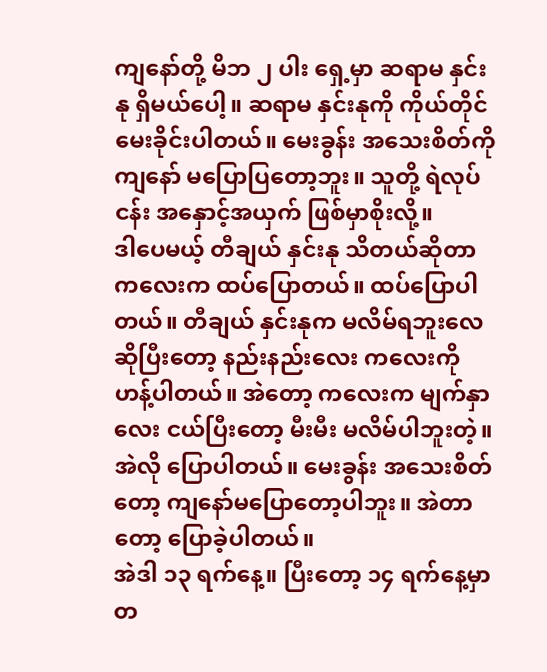ကျနော်တို့ မိဘ ၂ ပါး ရှေ့မှာ ဆရာမ နှင်းနု ရှိမယ်ပေါ့။ ဆရာမ နှင်းနုကို ကိုယ်တိုင် မေးခိုင်းပါတယ်။ မေးခွန်း အသေးစိတ်ကို ကျနော် မပြောပြတော့ဘူး။ သူတို့ ရဲလုပ်ငန်း အနှောင့်အယှက် ဖြစ်မှာစိုးလို့။
ဒါပေမယ့် တီချယ် နှင်းနု သိတယ်ဆိုတာ ကလေးက ထပ်ပြောတယ်။ ထပ်ပြောပါတယ်။ တီချယ် နှင်းနုက မလိမ်ရဘူးလေ ဆိုပြီးတော့ နည်းနည်းလေး ကလေးကို ဟန့်ပါတယ်။ အဲတော့ ကလေးက မျက်နှာလေး ငယ်ပြီးတော့ မီးမီး မလိမ်ပါဘူးတဲ့။ အဲလို ပြောပါတယ်။ မေးခွန်း အသေးစိတ်တော့ ကျနော်မပြောတော့ပါဘူး။ အဲတာတော့ ပြောခဲ့ပါတယ်။
အဲဒါ ၁၃ ရက်နေ့။ ပြီးတော့ ၁၄ ရက်နေ့မှာ တ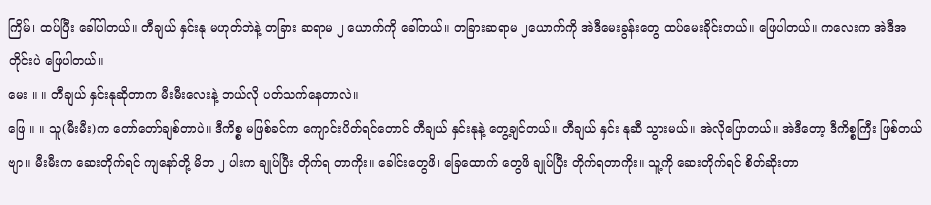ကြိမ်၊ ထပ်ပြီး ခေါ်ပါတယ်။ တီချယ် နှင်းနု မဟုတ်ဘဲနဲ့ တခြား ဆရာမ ၂ ယောက်ကို ခေါ်တယ်။ တခြားဆရာမ ၂ယောက်ကို အဲဒီမေးခွန်းတွေ ထပ်မေးခိုင်းတယ်။ ဖြေပါတယ်။ ကလေးက အဲဒီအတိုင်းပဲ ဖြေပါတယ်။
မေး ။ ။ တီချယ် နှင်းနုဆိုတာက မီးမီးလေးနဲ့ ဘယ်လို ပတ်သက်နေတာလဲ။
ဖြေ ။ ။ သူ(မီးမီး)က တော်တော်ချစ်တာပဲ။ ဒီကိစ္စ မဖြစ်ခင်က ကျောင်းပိတ်ရင်တောင် တီချယ် နှင်းနုနဲ့ တွေ့ချင်တယ်။ တီချယ် နှင်း နုဆီ သွားမယ်။ အဲလိုပြောတယ်။ အဲဒီတော့ ဒီကိစ္စကြီး ဖြစ်တယ်ဗျာ။ မီးမီးက ဆေးတိုက်ရင် ကျနော်တို့ မိဘ ၂ ပါးက ချုပ်ပြီး တိုက်ရ တာကိုး။ ခေါင်းတွေဖိ၊ ခြေထောက် တွေဖိ ချုပ်ပြီး တိုက်ရတာကိုး။ သူ့ကို ဆေးတိုက်ရင် စိတ်ဆိုးတာ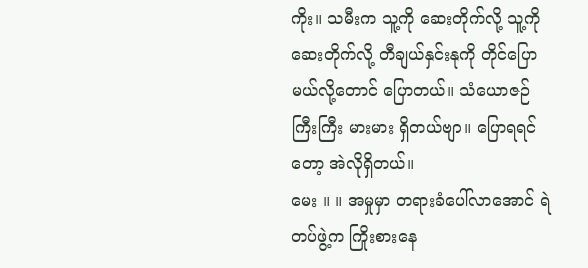ကိုး။ သမီးက သူ့ကို ဆေးတိုက်လို့ သူ့ကို ဆေးတိုက်လို့ တီချယ်နှင်းနုကို တိုင်ပြောမယ်လို့တောင် ပြောတယ်။ သံယောဇဉ် ကြီးကြီး မားမား ရှိတယ်ဗျာ။ ပြောရရင်တော့ အဲလိုရှိတယ်။
မေး ။ ။ အမှုမှာ တရားခံပေါ်လာအောင် ရဲတပ်ဖွဲ့က ကြိုးစားနေ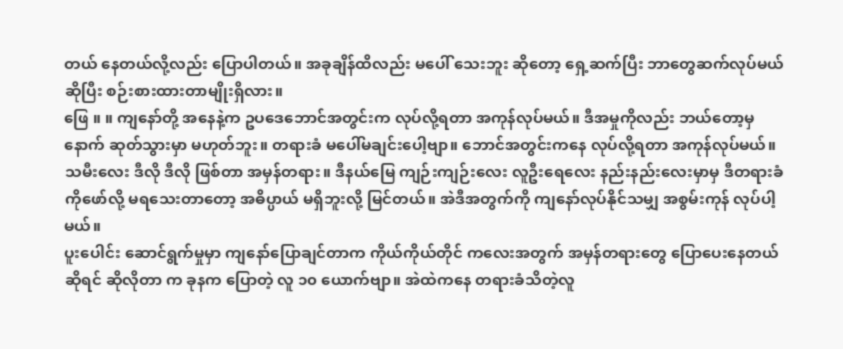တယ် နေတယ်လို့လည်း ပြောပါတယ်။ အခုချိန်ထိလည်း မပေါ် သေးဘူး ဆိုတော့ ရှေ့ဆက်ပြီး ဘာတွေဆက်လုပ်မယ်ဆိုပြီး စဉ်းစားထားတာမျိုးရှိလား။
ဖြေ ။ ။ ကျနော်တို့ အနေနဲ့က ဥပဒေဘောင်အတွင်းက လုပ်လို့ရတာ အကုန်လုပ်မယ်။ ဒီအမှုကိုလည်း ဘယ်တော့မှ နောက် ဆုတ်သွားမှာ မဟုတ်ဘူး။ တရားခံ မပေါ်မချင်းပေါ့ဗျာ။ ဘောင်အတွင်းကနေ လုပ်လို့ရတာ အကုန်လုပ်မယ်။ သမီးလေး ဒီလို ဒီလို ဖြစ်တာ အမှန်တရား။ ဒီနယ်မြေ ကျဉ်းကျဉ်းလေး လူဦးရေလေး နည်းနည်းလေးမှာမှ ဒီတရားခံကိုဖော်လို့ မရသေးတာတော့ အဓိပ္ပာယ် မရှိဘူးလို့ မြင်တယ်။ အဲဒီအတွက်ကို ကျနော်လုပ်နိုင်သမျှ အစွမ်းကုန် လုပ်ပါ့မယ်။
ပူးပေါင်း ဆောင်ရွက်မှုမှာ ကျနော်ပြောချင်တာက ကိုယ်ကိုယ်တိုင် ကလေးအတွက် အမှန်တရားတွေ ပြောပေးနေတယ်ဆိုရင် ဆိုလိုတာ က ခုနက ပြောတဲ့ လူ ၁၀ ယောက်ဗျာ။ အဲထဲကနေ တရားခံသိတဲ့လူ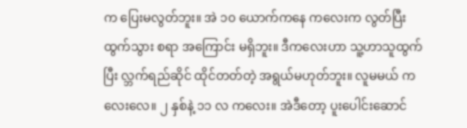က ပြေးမလွတ်ဘူး။ အဲ ၁၀ ယောက်ကနေ ကလေးက လွတ်ပြီး ထွက်သွား စရာ အကြောင်း မရှိဘူး။ ဒီကလေးဟာ သူ့ဟာသူထွက်ပြီး လ္ဘက်ရည်ဆိုင် ထိုင်တတ်တဲ့ အရွယ်မဟုတ်ဘူး။ လူမမယ် ကလေးလေ။ ၂ နှစ်နဲ့ ၁၁ လ ကလေး။ အဲဒီတော့ ပူးပေါင်းဆောင်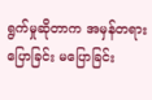ရွက်မှုဆိုတာက အမှန်တရား ပြောခြင်း မပြောခြင်း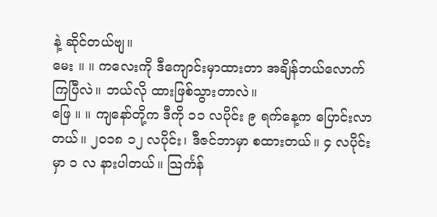နဲ့ ဆိုင်တယ်ဗျ။
မေး ။ ။ ကလေးကို ဒီကျောင်းမှာထားတာ အချိန်ဘယ်လောက်ကြပြီလဲ။ ဘယ်လို ထားဖြစ်သွားတာလဲ။
ဖြေ ။ ။ ကျနော်တို့က ဒီကို ၁၁ လပိုင်း ၉ ရက်နေ့က ပြောင်းလာတယ်။ ၂၀၁၈ ၁၂ လပိုင်း၊ ဒီဇင်ဘာမှာ စထားတယ်။ ၄ လပိုင်းမှာ ၁ လ နားပါတယ်။ သြင်္ကန်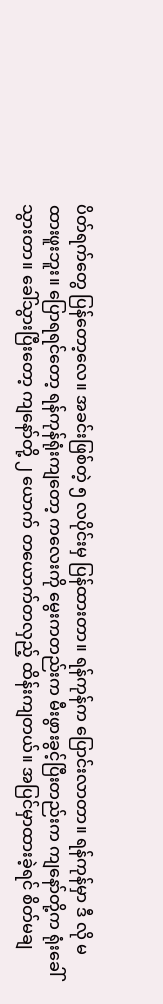ပိတ်ရက်တွေ ပြန်တော့လေ။ အခင်းဖြစ်တဲ့ ၅ လပိုင်းမှ ပြန်ထားတာ။ ရန်ကုန်က ပြောင်းလာတာ။ ရန်ကုန်မှာ ဒီ လို မထားဖူးဘူး။ ပြောရရင်တော့ ရန်ကုန်ရုံးကျတော့ ကလေးကို မွေးကတည်းက မီးဖွားခွင့်ပြီးတည်းက ကျနော်တို့က ရုံးခေါ်သွားတာ။ ခေါ်သွားပြီးတော့ ကျနော်တို့ ၂ ယောက် တယောက်တလှည့် ထိန်းကျတယ်။ အပြင်မှာထားခဲ့ရင် စိတ်မချ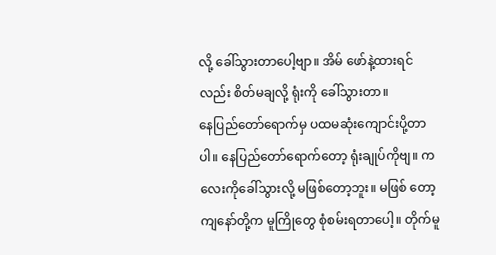လို့ ခေါ်သွားတာပေါ့ဗျာ။ အိမ် ဖော်နဲ့ထားရင်လည်း စိတ်မချလို့ ရုံးကို ခေါ်သွားတာ။
နေပြည်တော်ရောက်မှ ပထမဆုံးကျောင်းပို့တာပါ။ နေပြည်တော်ရောက်တော့ ရုံးချုပ်ကိုဗျ။ ကလေးကိုခေါ်သွားလို့ မဖြစ်တော့ဘူး။ မဖြစ် တော့ ကျနော်တို့က မူကြိုတွေ စုံစမ်းရတာပေါ့။ တိုက်မူ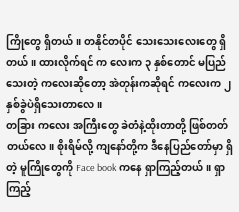ကြိုတွေ ရှိတယ်။ တနိုင်တပိုင် သေးသေးလေးတွေ ရှိတယ်။ ထားလိုက်ရင် က လေးက ၃ နှစ်တောင် မပြည်သေးတဲ့ ကလေးဆိုတော့ အဲတုန်းကဆိုရင် ကလေးက ၂ နှစ်ခွဲပဲရှိသေးတာလေ။
တခြား ကလေး အကြီးတွေ ခဲတံနဲ့ထိုးတာတို့ ဖြစ်တတ်တယ်လေ။ စိုးရိမ်လို့ ကျနော်တို့က ဒီနေပြည်တော်မှာ ရှိတဲ့ မူကြိုတွေကို Face book ကနေ ရှာကြည့်တယ်။ ရှာကြည့်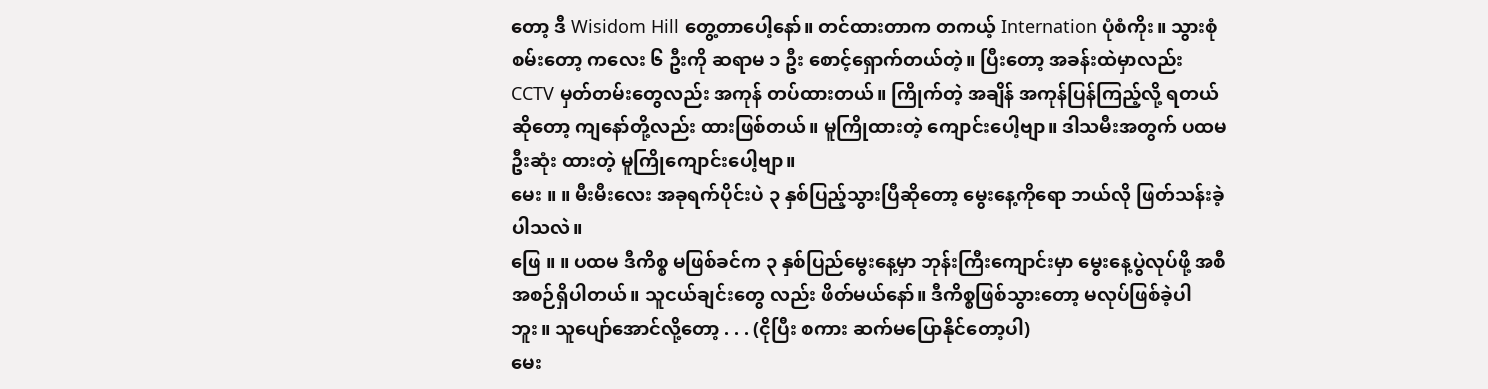တော့ ဒီ Wisidom Hill တွေ့တာပေါ့နော်။ တင်ထားတာက တကယ့် Internation ပုံစံကိုး။ သွားစုံစမ်းတော့ ကလေး ၆ ဦးကို ဆရာမ ၁ ဦး စောင့်ရှောက်တယ်တဲ့။ ပြီးတော့ အခန်းထဲမှာလည်း CCTV မှတ်တမ်းတွေလည်း အကုန် တပ်ထားတယ်။ ကြိုက်တဲ့ အချိန် အကုန်ပြန်ကြည့်လို့ ရတယ်ဆိုတော့ ကျနော်တို့လည်း ထားဖြစ်တယ်။ မူကြိုထားတဲ့ ကျောင်းပေါ့ဗျာ။ ဒါသမီးအတွက် ပထမဦးဆုံး ထားတဲ့ မူကြိုကျောင်းပေါ့ဗျာ။
မေး ။ ။ မီးမီးလေး အခုရက်ပိုင်းပဲ ၃ နှစ်ပြည့်သွားပြီဆိုတော့ မွေးနေ့ကိုရော ဘယ်လို ဖြတ်သန်းခဲ့ပါသလဲ။
ဖြေ ။ ။ ပထမ ဒီကိစ္စ မဖြစ်ခင်က ၃ နှစ်ပြည်မွေးနေ့မှာ ဘုန်းကြီးကျောင်းမှာ မွေးနေ့ပွဲလုပ်ဖို့ အစီအစဉ်ရှိပါတယ်။ သူငယ်ချင်းတွေ လည်း ဖိတ်မယ်နော်။ ဒီကိစ္စဖြစ်သွားတော့ မလုပ်ဖြစ်ခဲ့ပါဘူး။ သူပျော်အောင်လို့တော့ . . . (ငိုပြီး စကား ဆက်မပြောနိုင်တော့ပါ)
မေး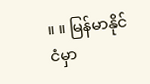။ ။ မြန်မာနိုင်ငံမှာ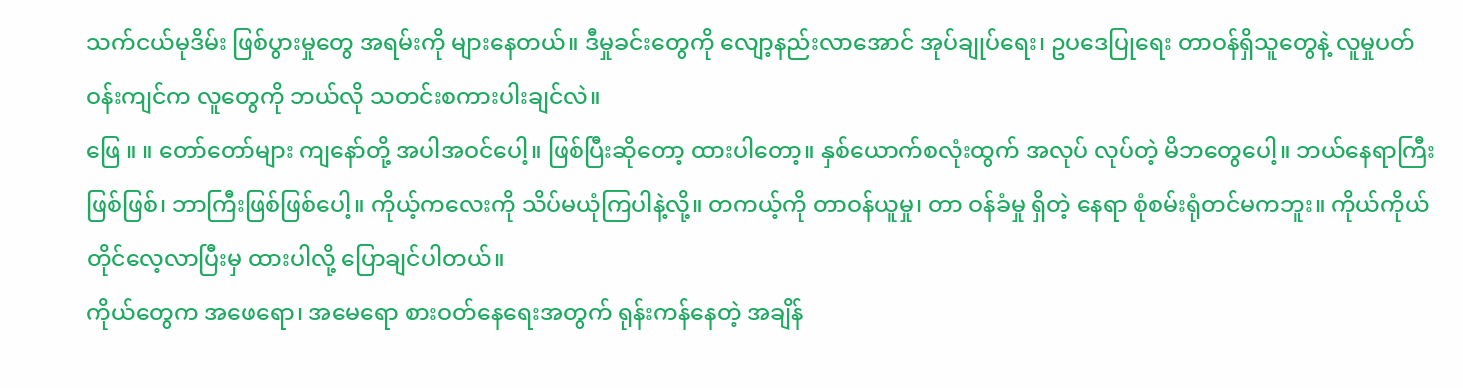သက်ငယ်မုဒိမ်း ဖြစ်ပွားမှုတွေ အရမ်းကို များနေတယ်။ ဒီမှုခင်းတွေကို လျော့နည်းလာအောင် အုပ်ချုပ်ရေး၊ ဥပဒေပြုရေး တာဝန်ရှိသူတွေနဲ့ လူမှုပတ်ဝန်းကျင်က လူတွေကို ဘယ်လို သတင်းစကားပါးချင်လဲ။
ဖြေ ။ ။ တော်တော်များ ကျနော်တို့ အပါအဝင်ပေါ့။ ဖြစ်ပြီးဆိုတော့ ထားပါတော့။ နှစ်ယောက်စလုံးထွက် အလုပ် လုပ်တဲ့ မိဘတွေပေါ့။ ဘယ်နေရာကြီး ဖြစ်ဖြစ်၊ ဘာကြီးဖြစ်ဖြစ်ပေါ့။ ကိုယ့်ကလေးကို သိပ်မယုံကြပါနဲ့လို့။ တကယ့်ကို တာဝန်ယူမှု၊ တာ ဝန်ခံမှု ရှိတဲ့ နေရာ စုံစမ်းရုံတင်မကဘူး။ ကိုယ်ကိုယ်တိုင်လေ့လာပြီးမှ ထားပါလို့ ပြောချင်ပါတယ်။
ကိုယ်တွေက အဖေရော၊ အမေရော စားဝတ်နေရေးအတွက် ရုန်းကန်နေတဲ့ အချိန်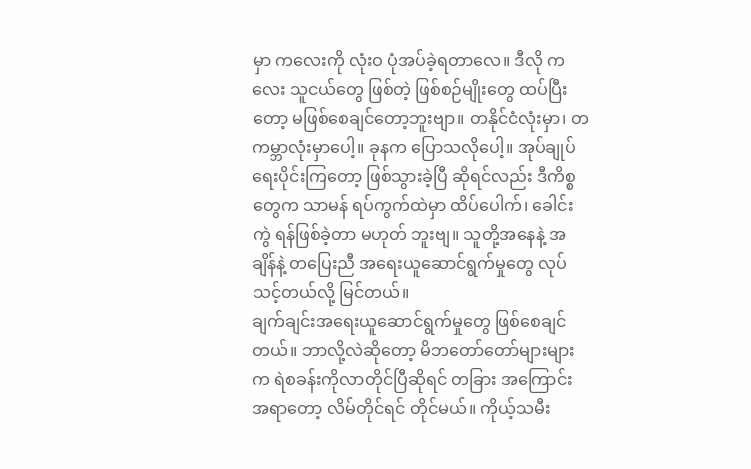မှာ ကလေးကို လုံးဝ ပုံအပ်ခဲ့ရတာလေ။ ဒီလို ကလေး သူငယ်တွေ ဖြစ်တဲ့ ဖြစ်စဉ်မျိုးတွေ ထပ်ပြီးတော့ မဖြစ်စေချင်တော့ဘူးဗျာ။ တနိုင်ငံလုံးမှာ၊ တကမ္ဘာလုံးမှာပေါ့။ ခုနက ပြောသလိုပေါ့။ အုပ်ချုပ်ရေးပိုင်းကြတော့ ဖြစ်သွားခဲ့ပြီ ဆိုရင်လည်း ဒီကိစ္စတွေက သာမန် ရပ်ကွက်ထဲမှာ ထိပ်ပေါက်၊ ခေါင်းကွဲ ရန်ဖြစ်ခဲ့တာ မဟုတ် ဘူးဗျ။ သူတို့အနေနဲ့ အချိန်နဲ့ တပြေးညီ အရေးယူဆောင်ရွက်မှုတွေ လုပ်သင့်တယ်လို့ မြင်တယ်။
ချက်ချင်းအရေးယူဆောင်ရွက်မှုတွေ ဖြစ်စေချင်တယ်။ ဘာလို့လဲဆိုတော့ မိဘတော်တော်များများက ရဲစခန်းကိုလာတိုင်ပြီဆိုရင် တခြား အကြောင်းအရာတော့ လိမ်တိုင်ရင် တိုင်မယ်။ ကိုယ့်သမီး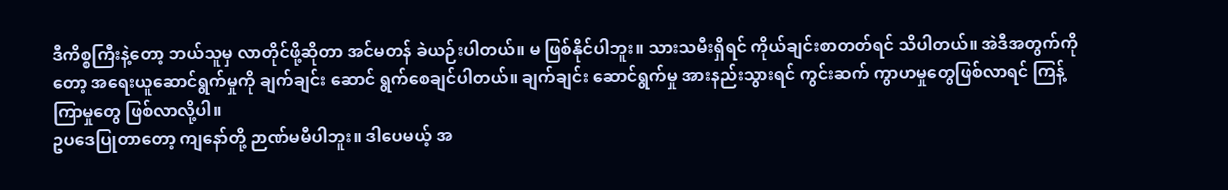ဒီကိစ္စကြီးနဲ့တော့ ဘယ်သူမှ လာတိုင်ဖို့ဆိုတာ အင်မတန် ခဲယဉ်းပါတယ်။ မ ဖြစ်နိုင်ပါဘူး။ သားသမီးရှိရင် ကိုယ်ချင်းစာတတ်ရင် သိပါတယ်။ အဲဒီအတွက်ကိုတော့ အရေးယူဆောင်ရွက်မှုကို ချက်ချင်း ဆောင် ရွက်စေချင်ပါတယ်။ ချက်ချင်း ဆောင်ရွက်မှု အားနည်းသွားရင် ကွင်းဆက် ကွာဟမှုတွေဖြစ်လာရင် ကြန့်ကြာမှုတွေ ဖြစ်လာလို့ပါ။
ဥပဒေပြုတာတော့ ကျနော်တို့ ဉာဏ်မမီပါဘူး။ ဒါပေမယ့် အ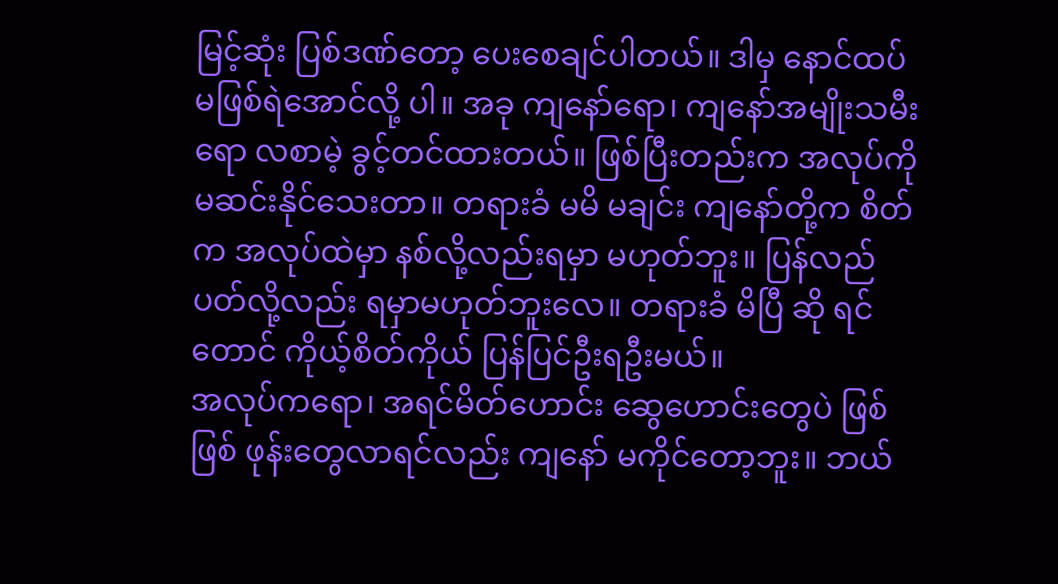မြင့်ဆုံး ပြစ်ဒဏ်တော့ ပေးစေချင်ပါတယ်။ ဒါမှ နောင်ထပ်မဖြစ်ရဲအောင်လို့ ပါ။ အခု ကျနော်ရော၊ ကျနော်အမျိုးသမီးရော လစာမဲ့ ခွင့်တင်ထားတယ်။ ဖြစ်ပြီးတည်းက အလုပ်ကို မဆင်းနိုင်သေးတာ။ တရားခံ မမိ မချင်း ကျနော်တို့က စိတ်က အလုပ်ထဲမှာ နစ်လို့လည်းရမှာ မဟုတ်ဘူး။ ပြန်လည်ပတ်လို့လည်း ရမှာမဟုတ်ဘူးလေ။ တရားခံ မိပြီ ဆို ရင်တောင် ကိုယ့်စိတ်ကိုယ် ပြန်ပြင်ဦးရဦးမယ်။
အလုပ်ကရော၊ အရင်မိတ်ဟောင်း ဆွေဟောင်းတွေပဲ ဖြစ်ဖြစ် ဖုန်းတွေလာရင်လည်း ကျနော် မကိုင်တော့ဘူး။ ဘယ်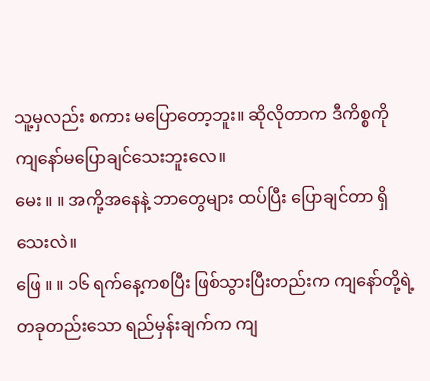သူ့မှလည်း စကား မပြောတော့ဘူး။ ဆိုလိုတာက ဒီကိစ္စကို ကျနော်မပြောချင်သေးဘူးလေ။
မေး ။ ။ အကို့အနေနဲ့ ဘာတွေများ ထပ်ပြီး ပြောချင်တာ ရှိသေးလဲ။
ဖြေ ။ ။ ၁၆ ရက်နေ့ကစပြီး ဖြစ်သွားပြီးတည်းက ကျနော်တို့ရဲ့ တခုတည်းသော ရည်မှန်းချက်က ကျ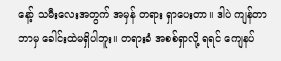နော့် သမီးလေးအတွက် အမှန် တရား ရှာပေးတာ။ ဒါပဲ ကျန်တာ ဘာမှ ခေါင်းထဲမရှိပါဘူး။ တရားခံ အစစ်ရှာလို့ ရရင် ကျေနပ်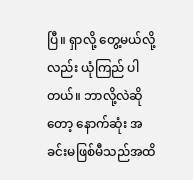ပြီ။ ရှာလို့ တွေ့မယ်လို့လည်း ယုံကြည် ပါတယ်။ ဘာလို့လဲဆိုတော့ နောက်ဆုံး အခင်းမဖြစ်မီသည်အထိ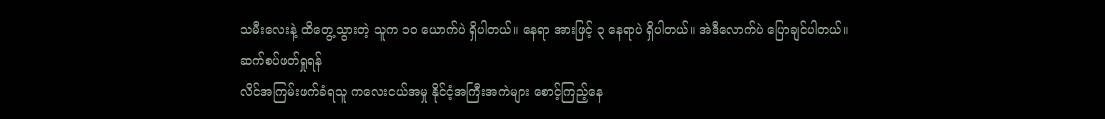သမီးလေးနဲ့ ထိတွေ့သွားတဲ့ သူက ၁၀ ယောက်ပဲ ရှိပါတယ်။ နေရာ အားဖြင့် ၃ နေရာပဲ ရှိပါတယ်။ အဲဒီလောက်ပဲ ပြောချင်ပါတယ်။
ဆက်စပ်ဖတ်ရှုရန်
လိင်အကြမ်းဖက်ခံရသူ ကလေးငယ်အမှု နိုင်ငံ့အကြီးအကဲများ စောင့်ကြည့်နေ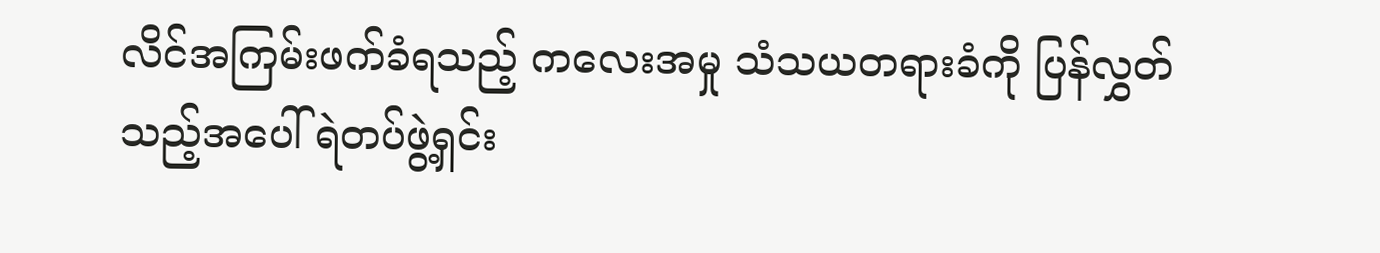လိင်အကြမ်းဖက်ခံရသည့် ကလေးအမှု သံသယတရားခံကို ပြန်လွှတ်သည့်အပေါ် ရဲတပ်ဖွဲ့ရှင်း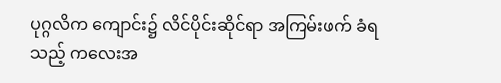ပုဂ္ဂလိက ကျောင်း၌ လိင်ပိုင်းဆိုင်ရာ အကြမ်းဖက် ခံရသည့် ကလေးအ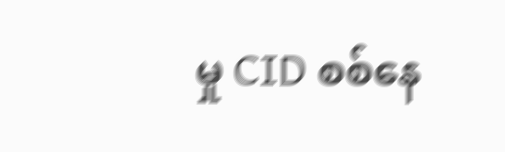မှု CID စစ်နေ